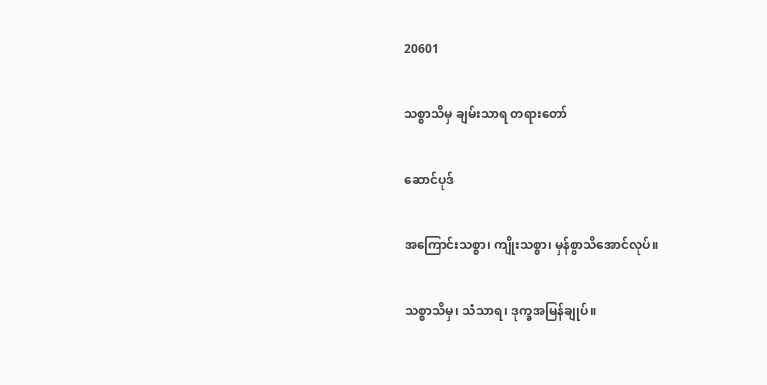20601

သစ္စာသိမှ ချမ်းသာရ တရားတော်

ဆောင်ပုဒ်

အကြောင်းသစ္စာ၊ ကျိုးသစ္စာ၊ မှန်စွာသိအောင်လုပ်။

သစ္စာသိမှ၊ သံသာရ၊ ဒုက္ခအမြန်ချုပ်။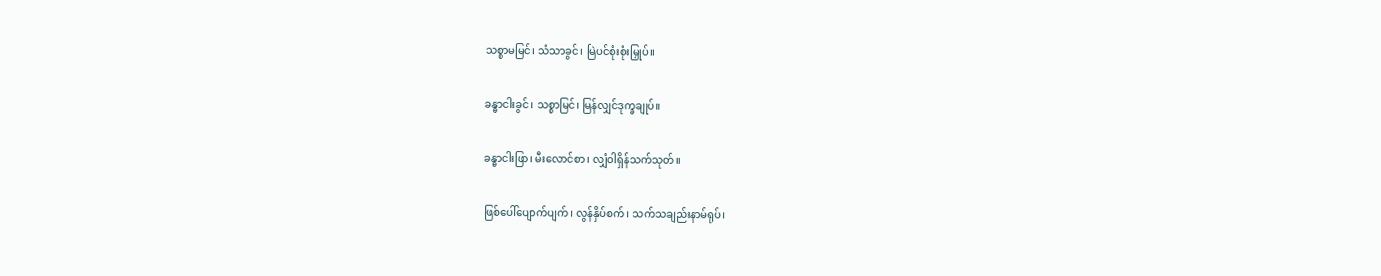သစ္စာမမြင်၊ သံသာခွင်၊ မြဲပင်စုံးစုံးမြှုပ်။

ခန္ဓာငါးခွင်၊ သစ္စာမြင်၊ မြန်လျှင်ဒုက္ခချုပ်။

ခန္ဓာငါးဖြာ၊ မီးလောင်စာ၊ လျှံဝါရှိန်သက်သုတ်။

ဖြစ်ပေါ်ပျောက်ပျက်၊ လွန်နှိပ်စက်၊ သက်သချည်းနာမ်ရုပ်၊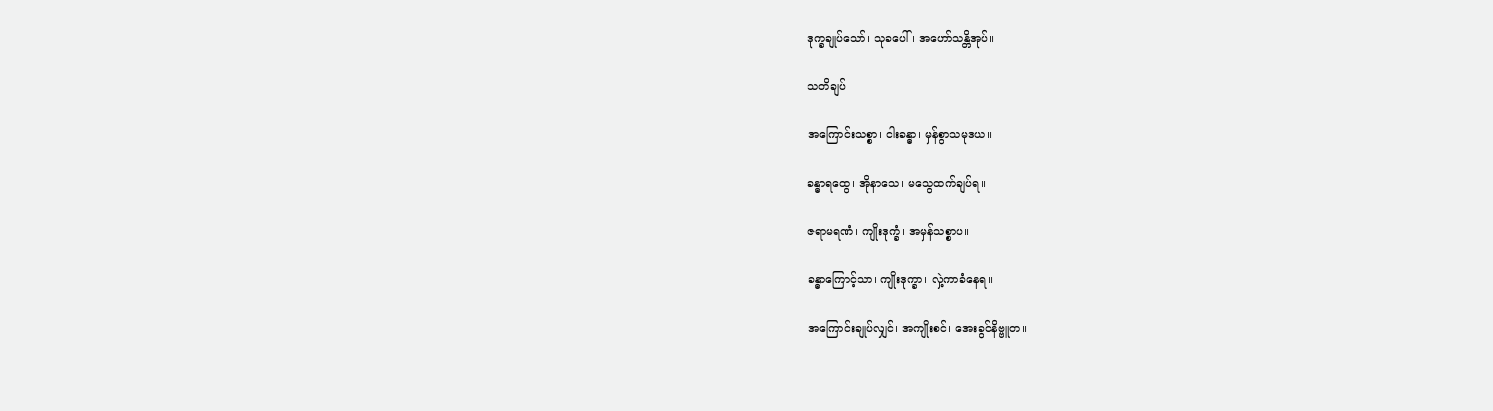ဒုက္ခချုပ်သော်၊ သုခပေါ်၊ အဟော်သန္တိအုပ်။

သတိချပ်

အကြောင်းသစ္စာ၊ ငါးခန္ဓာ၊ မှန်စွာသမုဒယ။

ခန္ဓာရထွေ၊ အိုနာသေ၊ မသွေထက်ချပ်ရ။

ဇရာမရဏံ၊ ကျိုးဒုက္ခံ၊ အမှန်သစ္စာပ။

ခန္ဓာကြောင့်သာ၊ ကျိုးဒုက္ခာ၊ လှဲ့ကာခံနေရ။

အကြောင်းချုပ်လျှင်၊ အကျိုးစင်၊ အေးခွင်နိဗ္ဗူတ။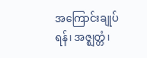အကြောင်းချုပ်ရန်၊ အဇ္ဈတ္တံ၊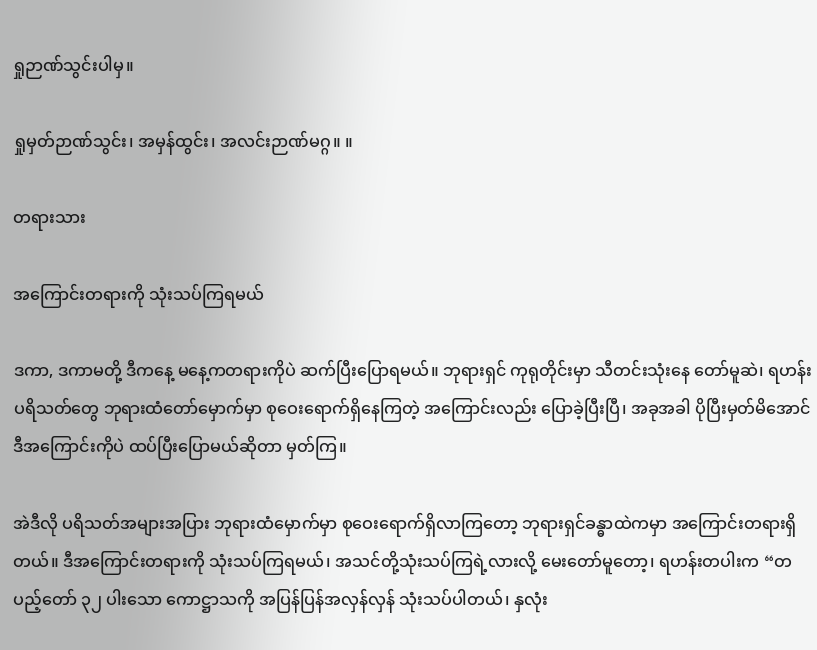ရှုဉာဏ်သွင်းပါမှ။

ရှုမှတ်ဉာဏ်သွင်း၊ အမှန်ထွင်း၊ အလင်းဉာဏ်မဂ္ဂ။ ။

တရားသား

အကြောင်းတရားကို သုံးသပ်ကြရမယ်

ဒကာ, ဒကာမတို့ ဒီကနေ့ မနေ့ကတရားကိုပဲ ဆက်ပြီးပြောရမယ်။ ဘုရားရှင် ကုရုတိုင်းမှာ သီတင်းသုံးနေ တော်မူဆဲ၊ ရဟန်းပရိသတ်တွေ ဘုရားထံတော်မှောက်မှာ စုဝေးရောက်ရှိနေကြတဲ့ အကြောင်းလည်း ပြောခဲ့ပြီးပြီ၊ အခုအခါ ပိုပြီးမှတ်မိအောင် ဒီအကြောင်းကိုပဲ ထပ်ပြီးပြောမယ်ဆိုတာ မှတ်ကြ။

အဲဒီလို ပရိသတ်အများအပြား ဘုရားထံမှောက်မှာ စုဝေးရောက်ရှိလာကြတော့ ဘုရားရှင်ခန္ဓာထဲကမှာ အကြောင်းတရားရှိတယ်။ ဒီအကြောင်းတရားကို သုံးသပ်ကြရမယ်၊ အသင်တို့သုံးသပ်ကြရဲ့လားလို့ မေးတော်မူတော့၊ ရဟန်းတပါးက “တပည့်တော် ၃၂ ပါးသော ကောဋ္ဌာသကို အပြန်ပြန်အလှန်လှန် သုံးသပ်ပါတယ်၊ နှလုံး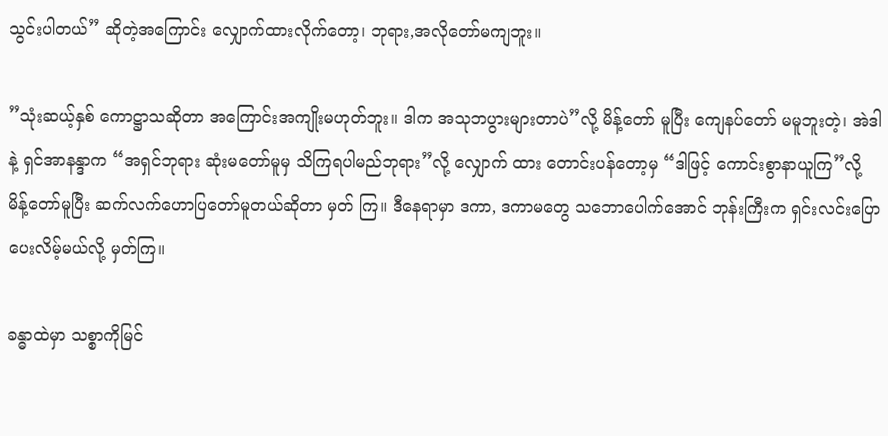သွင်းပါတယ်” ဆိုတဲ့အကြောင်း လျှောက်ထားလိုက်တော့၊ ဘုရား,အလိုတော်မကျဘူး။

”သုံးဆယ့်နှစ် ကောဋ္ဌာသဆိုတာ အကြောင်းအကျိုးမဟုတ်ဘူး။ ဒါက အသုဘပွားများတာပဲ”လို့ မိန့်တော် မူပြီး ကျေနပ်တော် မမူဘူးတဲ့၊ အဲဒါနဲ့ ရှင်အာနန္ဒာက “အရှင်ဘုရား ဆုံးမတော်မူမှ သိကြရပါမည်ဘုရား”လို့ လျှောက် ထား တောင်းပန်တော့မှ “ဒါဖြင့် ကောင်းစွာနာယူကြ”လို့ မိန့်တော်မူပြီး ဆက်လက်ဟောပြတော်မူတယ်ဆိုတာ မှတ် ကြ။ ဒီနေရာမှာ ဒကာ, ဒကာမတွေ သဘောပေါက်အောင် ဘုန်းကြီးက ရှင်းလင်းပြောပေးလိမ့်မယ်လို့ မှတ်ကြ။

ခန္ဓာထဲမှာ သစ္စာကိုမြင်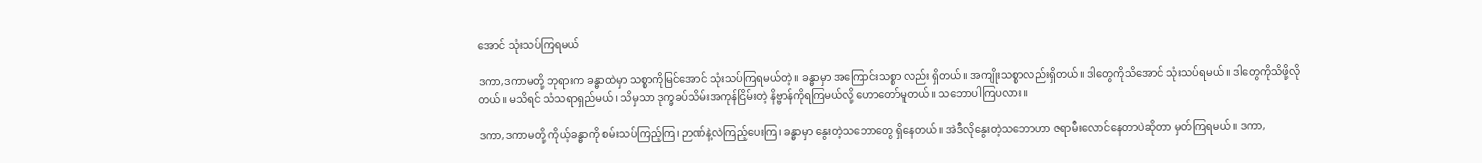အောင် သုံးသပ်ကြရမယ်

ဒကာ,ဒကာမတို့ ဘုရားက ခန္ဓာထဲမှာ သစ္စာကိုမြင်အောင် သုံးသပ်ကြရမယ်တဲ့။ ခန္ဓာမှာ အကြောင်းသစ္စာ လည်း ရှိတယ်။ အကျိုးသစ္စာလည်းရှိတယ်။ ဒါတွေကိုသိအောင် သုံးသပ်ရမယ်။ ဒါတွေကိုသိဖို့လိုတယ်။ မသိရင် သံသရာရှည်မယ်၊ သိမှသာ ဒုက္ခခပ်သိမ်းအကုန်ငြိမ်းတဲ့ နိဗ္ဗာန်ကိုရကြမယ်လို့ ဟောတော်မူတယ်။ သဘောပါကြပလား။

ဒကာ,ဒကာမတို့ ကိုယ့်ခန္ဓာကို စမ်းသပ်ကြည့်ကြ၊ ဉာဏ်နဲ့လဲကြည့်ပေးကြ၊ ခန္ဓာမှာ နွေးတဲ့သဘောတွေ ရှိနေတယ်။ အဲဒီလိုနွေးတဲ့သဘောဟာ ဇရာမီးလောင်နေတာပဲဆိုတာ မှတ်ကြရမယ်။ ဒကာ,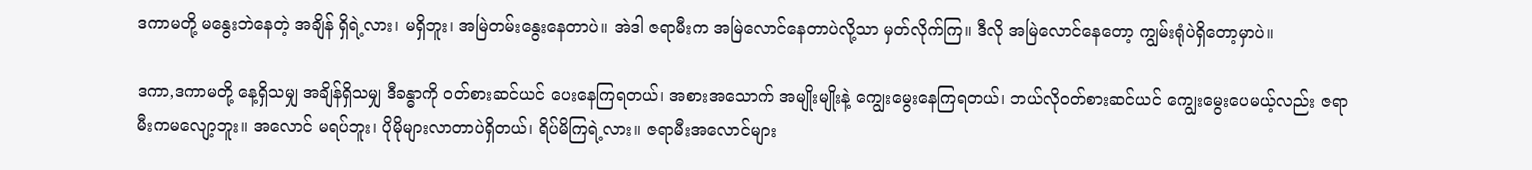ဒကာမတို့ မနွေးဘဲနေတဲ့ အချိန် ရှိရဲ့လား၊ မရှိဘူး၊ အမြဲတမ်းနွေးနေတာပဲ။ အဲဒါ ဇရာမီးက အမြဲလောင်နေတာပဲလို့သာ မှတ်လိုက်ကြ။ ဒီလို အမြဲလောင်နေတော့ ကျွမ်းရုံပဲရှိတော့မှာပဲ။

ဒကာ,ဒကာမတို့ နေ့ရှိသမျှ အချိန်ရှိသမျှ ဒီခန္ဓာကို ဝတ်စားဆင်ယင် ပေးနေကြရတယ်၊ အစားအသောက် အမျိုးမျိုးနဲ့ ကျွေးမွေးနေကြရတယ်၊ ဘယ်လိုဝတ်စားဆင်ယင် ကျွေးမွေးပေမယ့်လည်း ဇရာမီးကမလျော့ဘူး။ အလောင် မရပ်ဘူး၊ ပိုမိုများလာတာပဲရှိတယ်၊ ရိပ်မိကြရဲ့လား။ ဇရာမီးအလောင်များ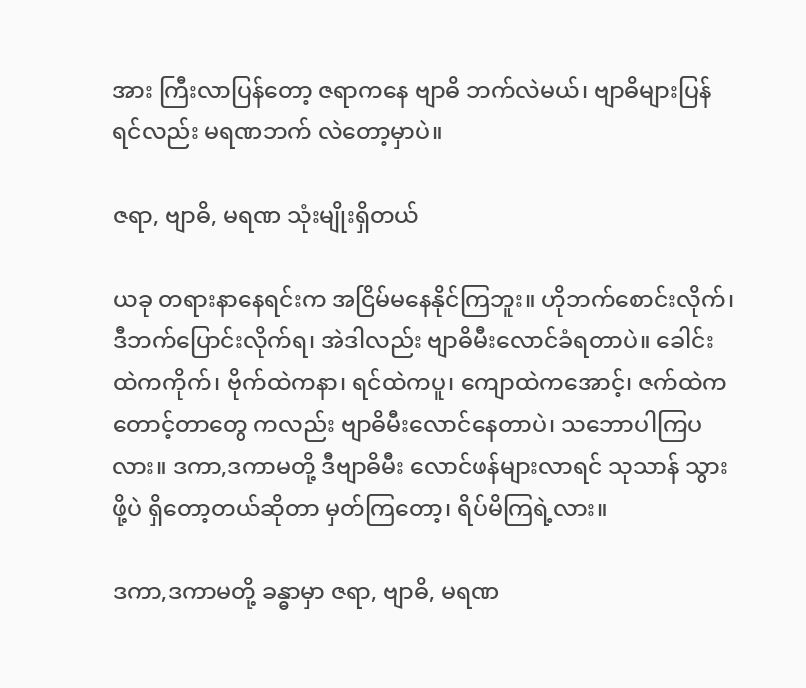အား ကြီးလာပြန်တော့ ဇရာကနေ ဗျာဓိ ဘက်လဲမယ်၊ ဗျာဓိများပြန်ရင်လည်း မရဏဘက် လဲတော့မှာပဲ။

ဇရာ, ဗျာဓိ, မရဏ သုံးမျိုးရှိတယ်

ယခု တရားနာနေရင်းက အငြိမ်မနေနိုင်ကြဘူး။ ဟိုဘက်စောင်းလိုက်၊ ဒီဘက်ပြောင်းလိုက်ရ၊ အဲဒါလည်း ဗျာဓိမီးလောင်ခံရတာပဲ။ ခေါင်းထဲကကိုက်၊ ဗိုက်ထဲကနာ၊ ရင်ထဲကပူ၊ ကျောထဲကအောင့်၊ ဇက်ထဲက တောင့်တာတွေ ကလည်း ဗျာဓိမီးလောင်နေတာပဲ၊ သဘောပါကြပလား။ ဒကာ,ဒကာမတို့ ဒီဗျာဓိမီး လောင်ဖန်များလာရင် သုသာန် သွားဖို့ပဲ ရှိတော့တယ်ဆိုတာ မှတ်ကြတော့၊ ရိပ်မိကြရဲ့လား။

ဒကာ,ဒကာမတို့ ခန္ဓာမှာ ဇရာ, ဗျာဓိ, မရဏ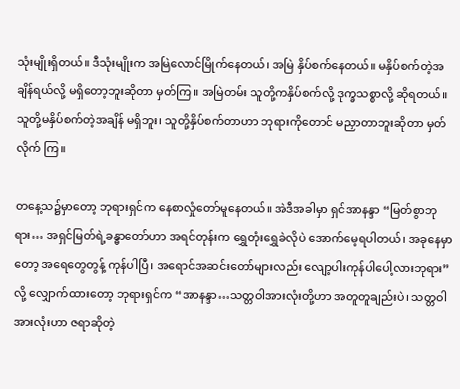သုံးမျိုးရှိတယ်။ ဒီသုံးမျိုးက အမြဲလောင်မြိုက်နေတယ်၊ အမြဲ နှိပ်စက်နေတယ်။ မနှိပ်စက်တဲ့အချိန်ရယ်လို့ မရှိတော့ဘူးဆိုတာ မှတ်ကြ။ အမြဲတမ်း သူတို့ကနှိပ်စက်လို့ ဒုက္ခသစ္စာလို့ ဆိုရတယ်။ သူတို့မနှိပ်စက်တဲ့အချိန် မရှိဘူး၊ သူတို့နှိပ်စက်တာဟာ ဘုရားကိုတောင် မညှာတာဘူးဆိုတာ မှတ်လိုက် ကြ။

တနေ့သ၌မှာတော့ ဘုရားရှင်က နေစာလှုံတော်မူနေတယ်။ အဲဒီအခါမှာ ရှင်အာနန္ဒာ “မြတ်စွာဘုရား… အရှင်မြတ်ရဲ့ခန္ဓာတော်ဟာ အရင်တုန်းက ရွှေတုံးရွှေခဲလိုပဲ အောက်မေ့ရပါတယ်၊ အခုနေမှာတော့ အရေတွေတွန့် ကုန်ပါပြီ၊ အရောင်အဆင်းတော်များလည်း လျော့ပါးကုန်ပါပေါ့လားဘုရား”လို့ လျှောက်ထားတော့ ဘုရားရှင်က “အာနန္ဒာ…သတ္တဝါအားလုံးတို့ဟာ အတူတူချည်းပဲ၊ သတ္တဝါအားလုံးဟာ ဇရာဆိုတဲ့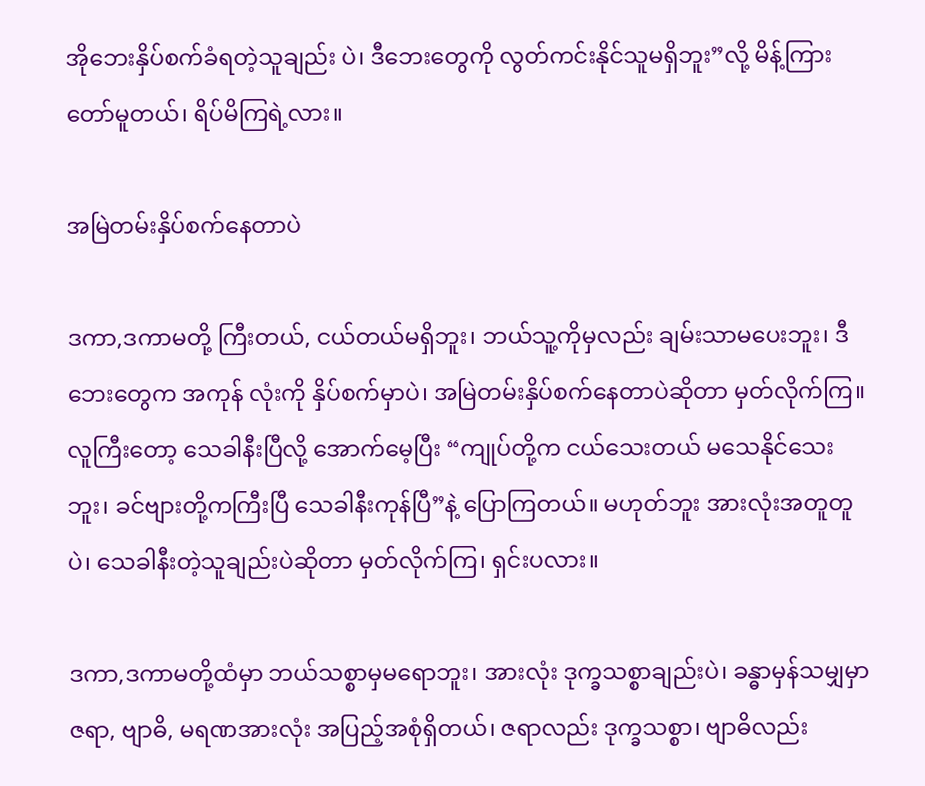အိုဘေးနှိပ်စက်ခံရတဲ့သူချည်း ပဲ၊ ဒီဘေးတွေကို လွတ်ကင်းနိုင်သူမရှိဘူး”လို့ မိန့်ကြားတော်မူတယ်၊ ရိပ်မိကြရဲ့လား။

အမြဲတမ်းနှိပ်စက်နေတာပဲ

ဒကာ,ဒကာမတို့ ကြီးတယ်, ငယ်တယ်မရှိဘူး၊ ဘယ်သူ့ကိုမှလည်း ချမ်းသာမပေးဘူး၊ ဒီဘေးတွေက အကုန် လုံးကို နှိပ်စက်မှာပဲ၊ အမြဲတမ်းနှိပ်စက်နေတာပဲဆိုတာ မှတ်လိုက်ကြ။ လူကြီးတော့ သေခါနီးပြီလို့ အောက်မေ့ပြီး “ကျုပ်တို့က ငယ်သေးတယ် မသေနိုင်သေးဘူး၊ ခင်ဗျားတို့ကကြီးပြီ သေခါနီးကုန်ပြီ”နဲ့ ပြောကြတယ်။ မဟုတ်ဘူး အားလုံးအတူတူပဲ၊ သေခါနီးတဲ့သူချည်းပဲဆိုတာ မှတ်လိုက်ကြ၊ ရှင်းပလား။

ဒကာ,ဒကာမတို့ထံမှာ ဘယ်သစ္စာမှမရောဘူး၊ အားလုံး ဒုက္ခသစ္စာချည်းပဲ၊ ခန္ဓာမှန်သမျှမှာ ဇရာ, ဗျာဓိ, မရဏအားလုံး အပြည့်အစုံရှိတယ်၊ ဇရာလည်း ဒုက္ခသစ္စာ၊ ဗျာဓိလည်း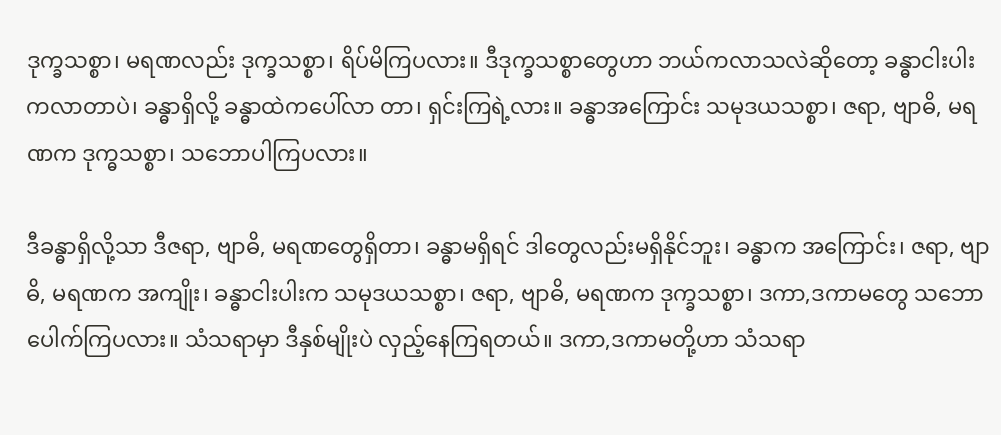ဒုက္ခသစ္စာ၊ မရဏလည်း ဒုက္ခသစ္စာ၊ ရိပ်မိကြပလား။ ဒီဒုက္ခသစ္စာတွေဟာ ဘယ်ကလာသလဲဆိုတော့ ခန္ဓာငါးပါးကလာတာပဲ၊ ခန္ဓာရှိလို့ ခန္ဓာထဲကပေါ်လာ တာ၊ ရှင်းကြရဲ့လား။ ခန္ဓာအကြောင်း သမုဒယသစ္စာ၊ ဇရာ, ဗျာဓိ, မရဏက ဒုက္ဓသစ္စာ၊ သဘောပါကြပလား။

ဒီခန္ဓာရှိလို့သာ ဒီဇရာ, ဗျာဓိ, မရဏတွေရှိတာ၊ ခန္ဓာမရှိရင် ဒါတွေလည်းမရှိနိုင်ဘူး၊ ခန္ဓာက အကြောင်း၊ ဇရာ, ဗျာဓိ, မရဏက အကျိုး၊ ခန္ဓာငါးပါးက သမုဒယသစ္စာ၊ ဇရာ, ဗျာဓိ, မရဏက ဒုက္ခသစ္စာ၊ ဒကာ,ဒကာမတွေ သဘောပေါက်ကြပလား။ သံသရာမှာ ဒီနှစ်မျိုးပဲ လှည့်နေကြရတယ်။ ဒကာ,ဒကာမတို့ဟာ သံသရာ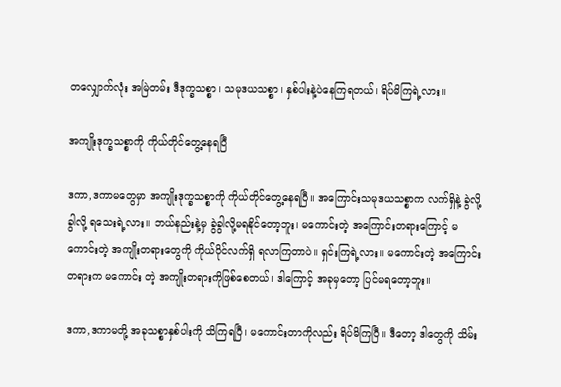တလျှောက်လုံး အမြဲတမ်း ဒီဒုက္ခသစ္စာ၊ သမုဒယသစ္စာ၊ နှစ်ပါးနဲ့ပဲနေကြရတယ်၊ ရိပ်မိကြရဲ့လား။

အကျိုးဒုက္ခသစ္စာကို ကိုယ်တိုင်တွေ့နေရပြီ

ဒကာ,ဒကာမတွေမှာ အကျိုးဒုက္ခသစ္စာကို ကိုယ်တိုင်တွေ့နေရပြီ။ အကြောင်းသမုဒယသစ္စာက လက်ရှိနဲ့ ခွဲလို့ခွါလို့ ရသေးရဲ့လား။ ဘယ်နည်းနဲ့မှ ခွဲခွါလို့မရနိုင်တော့ဘူး၊ မကောင်းတဲ့ အကြောင်းတရားကြောင့် မကောင်းတဲ့ အကျိုးတရားတွေကို ကိုယ်ပိုင်လက်ရှိ ရလာကြတာပဲ။ ရှင်းကြရဲ့လား။ မကောင်းတဲ့ အကြောင်းတရားက မကောင်း တဲ့ အကျိုးတရားကိုဖြစ်စေတယ်၊ ဒါကြောင့် အခုမှတော့ ပြင်မရတော့ဘူး။

ဒကာ,ဒကာမတို့ အခုသစ္စာနှစ်ပါးကို သိကြရပြီ၊ မကောင်းတာကိုလည်း ရိပ်မိကြပြီ။ ဒီတော့ ဒါတွေကို သိမ်း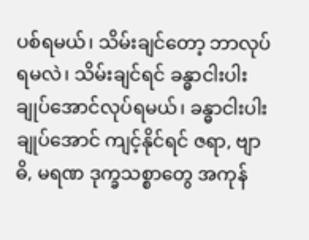ပစ်ရမယ်၊ သိမ်းချင်တော့ ဘာလုပ်ရမလဲ၊ သိမ်းချင်ရင် ခန္ဓာငါးပါး ချုပ်အောင်လုပ်ရမယ်၊ ခန္ဓာငါးပါးချုပ်အောင် ကျင့်နိုင်ရင် ဇရာ, ဗျာဓိ, မရဏ ဒုက္ခသစ္စာတွေ အကုန်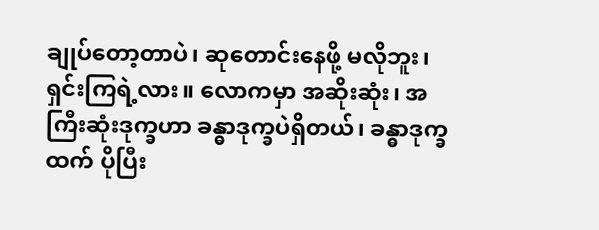ချုပ်တော့တာပဲ၊ ဆုတောင်းနေဖို့ မလိုဘူး၊ ရှင်းကြရဲ့လား။ လောကမှာ အဆိုးဆုံး၊ အကြီးဆုံးဒုက္ခဟာ ခန္ဓာဒုက္ခပဲရှိတယ်၊ ခန္ဓာဒုက္ခထက် ပိုပြီး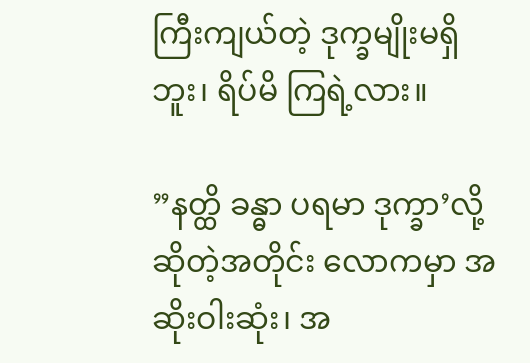ကြီးကျယ်တဲ့ ဒုက္ခမျိုးမရှိဘူး၊ ရိပ်မိ ကြရဲ့လား။

”နတ္ထိ ခန္ဓာ ပရမာ ဒုက္ခာ’လို့ ဆိုတဲ့အတိုင်း လောကမှာ အဆိုးဝါးဆုံး၊ အ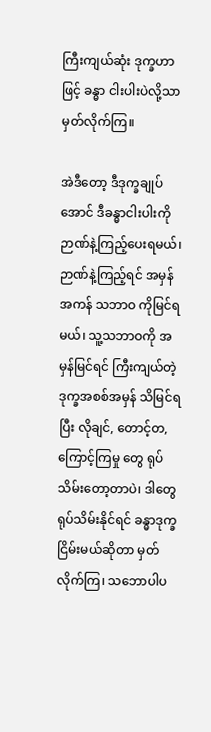ကြီးကျယ်ဆုံး ဒုက္ခဟာဖြင့် ခန္ဓာ ငါးပါးပဲလို့သာ မှတ်လိုက်ကြ။

အဲဒီတော့ ဒီဒုက္ခချုပ်အောင် ဒီခန္ဓာငါးပါးကို ဉာဏ်နဲ့ကြည့်ပေးရမယ်၊ ဉာဏ်နဲ့ကြည့်ရင် အမှန်အကန် သဘာဝ ကိုမြင်ရမယ်၊ သူ့သဘာဝကို အမှန်မြင်ရင် ကြီးကျယ်တဲ့ဒုက္ခအစစ်အမှန် သိမြင်ရပြီး လိုချင်, တောင့်တ, ကြောင့်ကြမှု တွေ ရုပ်သိမ်းတော့တာပဲ၊ ဒါတွေရုပ်သိမ်းနိုင်ရင် ခန္ဓာဒုက္ခငြိမ်းမယ်ဆိုတာ မှတ်လိုက်ကြ၊ သဘောပါပ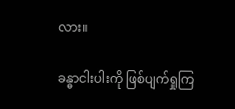လား။

ခန္ဓာငါးပါးကို ဖြစ်ပျက်ရှုကြ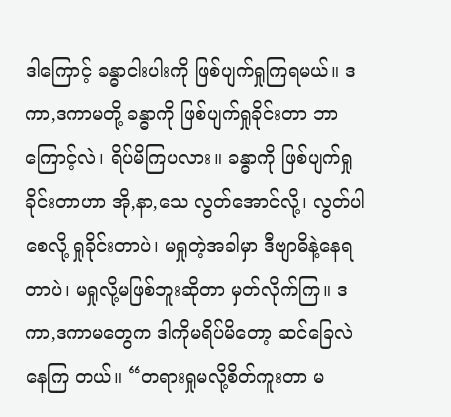ဒါကြောင့် ခန္ဓာငါးပါးကို ဖြစ်ပျက်ရှုကြရမယ်။ ဒကာ,ဒကာမတို့ ခန္ဓာကို ဖြစ်ပျက်ရှုခိုင်းတာ ဘာကြောင့်လဲ၊ ရိပ်မိကြပလား။ ခန္ဓာကို ဖြစ်ပျက်ရှုခိုင်းတာဟာ အို,နာ,သေ လွတ်အောင်လို့၊ လွတ်ပါစေလို့ ရှုခိုင်းတာပဲ၊ မရှုတဲ့အခါမှာ ဒီဗျာဓိနဲ့နေရတာပဲ၊ မရှုလို့မဖြစ်ဘူးဆိုတာ မှတ်လိုက်ကြ။ ဒကာ,ဒကာမတွေက ဒါကိုမရိပ်မိတော့ ဆင်ခြေလဲနေကြ တယ်။ “တရားရှုမလို့စိတ်ကူးတာ မ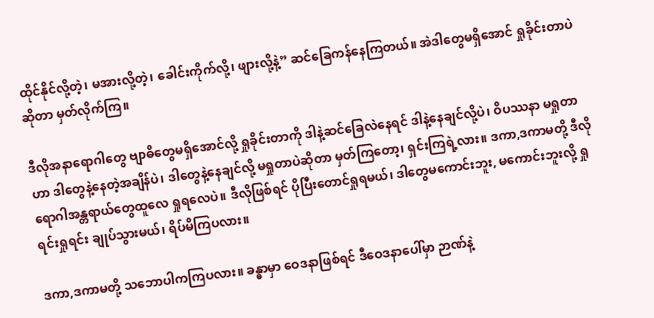ထိုင်နိုင်လို့တဲ့၊ မအားလို့တဲ့၊ ခေါင်းကိုက်လို့၊ ဖျားလို့နဲ့” ဆင်ခြေကန်နေကြတယ်။ အဲဒါတွေမရှိအောင် ရှုခိုင်းတာပဲဆိုတာ မှတ်လိုက်ကြ။

ဒီလိုအနာရောဂါတွေ ဗျာဓိတွေမရှိအောင်လို့ ရှုခိုင်းတာကို ဒါနဲ့ဆင်ခြေလဲနေရင် ဒါနဲ့နေချင်လို့ပဲ၊ ဝိပဿနာ မရှုတာဟာ ဒါတွေနဲ့နေတဲ့အချိန်ပဲ၊ ဒါတွေနဲ့နေချင်လို့ မရှုတာပဲဆိုတာ မှတ်ကြတော့၊ ရှင်းကြရဲ့လား။ ဒကာ,ဒကာမတို့ ဒီလိုရောဂါအန္တရာယ်တွေထူလေ ရှုရလေပဲ။ ဒီလိုဖြစ်ရင် ပိုပြီးတောင်ရှုရမယ်၊ ဒါတွေမကောင်းဘူး, မကောင်းဘူးလို့ ရှုရင်းရှုရင်း ချုပ်သွားမယ်၊ ရိပ်မိကြပလား။

ဒကာ,ဒကာမတို့ သဘောပါကကြပလား။ ခန္ဓာမှာ ဝေဒနာဖြစ်ရင် ဒီဝေဒနာပေါ်မှာ ဉာဏ်နဲ့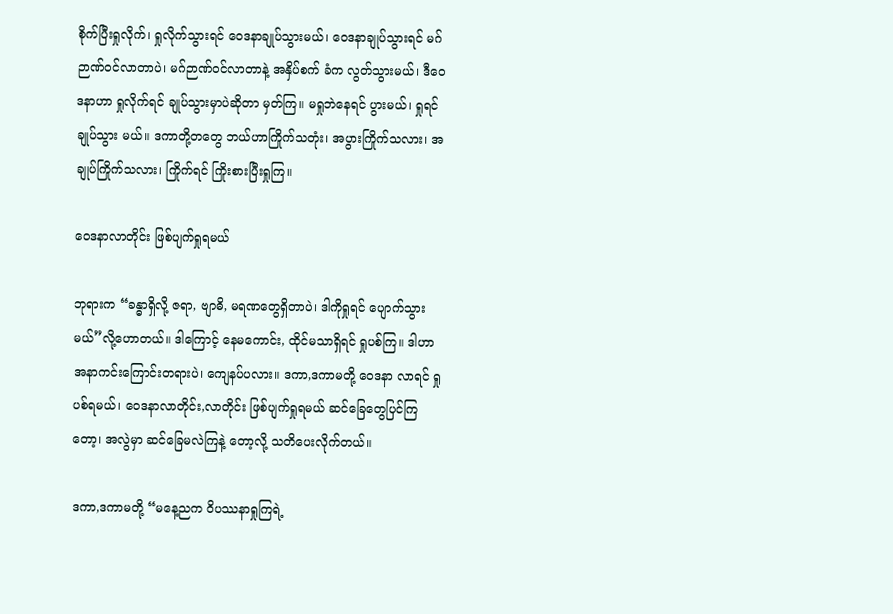စိုက်ပြီးရှုလိုက်၊ ရှုလိုက်သွားရင် ဝေဒနာချုပ်သွားမယ်၊ ဝေဒနာချုပ်သွားရင် မဂ်ဉာဏ်ဝင်လာတာပဲ၊ မဂ်ဉာဏ်ဝင်လာတာနဲ့ အနှိပ်စက် ခံက လွတ်သွားမယ်၊ ဒီဝေဒနာဟာ ရှုလိုက်ရင် ချုပ်သွားမှာပဲဆိုတာ မှတ်ကြ။ မရှုဘဲနေရင် ပွားမယ်၊ ရှုရင် ချုပ်သွား မယ်။ ဒကာတို့တတွေ ဘယ်ဟာကြိုက်သတုံး၊ အပွားကြိုက်သလား၊ အချုပ်ကြိုက်သလား၊ ကြိုက်ရင် ကြိုးစားပြီးရှုကြ။

ဝေဒနာလာတိုင်း ဖြစ်ပျက်ရှုရမယ်

ဘုရားက “ခန္ဓာရှိလို့ ဇရာ, ဗျာဓိ, မရဏတွေရှိတာပဲ၊ ဒါကိုရှုရင် ပျောက်သွားမယ်”လို့ဟောတယ်။ ဒါကြောင့် နေမကောင်း, ထိုင်မသာရှိရင် ရှုပစ်ကြ။ ဒါဟာ အနာကင်းကြောင်းတရားပဲ၊ ကျေနပ်ပလား။ ဒကာ,ဒကာမတို့ ဝေဒနာ လာရင် ရှုပစ်ရမယ်၊ ဝေဒနာလာတိုင်း,လာတိုင်း ဖြစ်ပျက်ရှုရမယ် ဆင်ခြေတွေပြင်ကြတော့၊ အလွဲမှာ ဆင်ခြေမလဲကြနဲ့ တော့လို့ သတိပေးလိုက်တယ်။

ဒကာ,ဒကာမတို့ “မနေ့ညက ဝိပဿနာရှုကြရဲ့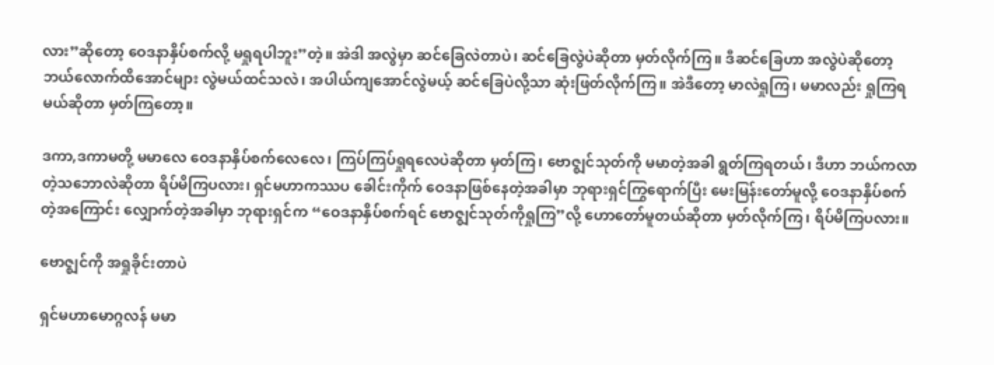လား”ဆိုတော့ ဝေဒနာနှိပ်စက်လို့ မရှုရပါဘူး”တဲ့။ အဲဒါ အလွဲမှာ ဆင်ခြေလဲတာပဲ၊ ဆင်ခြေလွဲပဲဆိုတာ မှတ်လိုက်ကြ။ ဒီဆင်ခြေဟာ အလွဲပဲဆိုတော့ ဘယ်လောက်ထိအောင်များ လွဲမယ်ထင်သလဲ၊ အပါယ်ကျအောင်လွဲမယ့် ဆင်ခြေပဲလို့သာ ဆုံးဖြတ်လိုက်ကြ။ အဲဒီတော့ မာလဲရှုကြ၊ မမာလည်း ရှုကြရမယ်ဆိုတာ မှတ်ကြတော့။

ဒကာ,ဒကာမတို့ မမာလေ ဝေဒနာနှိပ်စက်လေလေ၊ ကြပ်ကြပ်ရှုရလေပဲဆိုတာ မှတ်ကြ၊ ဗောဇ္ဈင်သုတ်ကို မမာတဲ့အခါ ရွတ်ကြရတယ်၊ ဒီဟာ ဘယ်ကလာတဲ့သဘောလဲဆိုတာ ရိပ်မိကြပလား၊ ရှင်မဟာကဿပ ခေါင်းကိုက် ဝေဒနာဖြစ်နေတဲ့အခါမှာ ဘုရားရှင်ကြွရောက်ပြီး မေးမြန်းတော်မူလို့ ဝေဒနာနှိပ်စက်တဲ့အကြောင်း လျှောက်တဲ့အခါမှာ ဘုရားရှင်က “ဝေဒနာနှိပ်စက်ရင် ဗောဇ္ဈင်သုတ်ကိုရှုကြ”လို့ ဟောတော်မူတယ်ဆိုတာ မှတ်လိုက်ကြ၊ ရိပ်မိကြပလား။

ဗောဇ္ဈင်ကို အရှုခိုင်းတာပဲ

ရှင်မဟာမောဂ္ဂလန် မမာ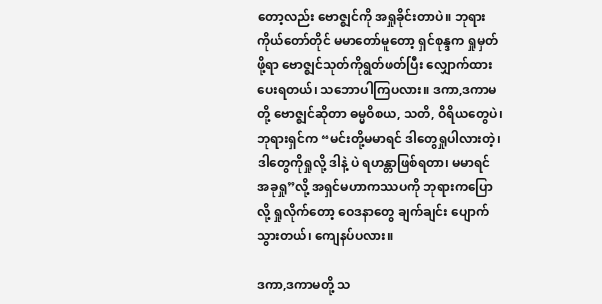တော့လည်း ဗောဇ္ဈင်ကို အရှုခိုင်းတာပဲ။ ဘုရားကိုယ်တော်တိုင် မမာတော်မူတော့ ရှင်စုန္ဒက ရှုမှတ်ဖို့ရာ ဗောဇ္ဈင်သုတ်ကိုရွတ်ဖတ်ပြီး လျှောက်ထားပေးရတယ်၊ သဘောပါကြပလား။ ဒကာ,ဒကာမတို့ ဗောဇ္ဈင်ဆိုတာ ဓမ္မဝိစယ, သတိ, ဝိရိယတွေပဲ၊ ဘုရားရှင်က “မင်းတို့မမာရင် ဒါတွေရှုပါလားတဲ့၊ ဒါတွေကိုရှုလို့ ဒါနဲ့ ပဲ ရဟန္တာဖြစ်ရတာ၊ မမာရင် အခုရှု”လို့ အရှင်မဟာကဿပကို ဘုရားကပြောလို့ ရှုလိုက်တော့ ဝေဒနာတွေ ချက်ချင်း ပျောက်သွားတယ်၊ ကျေနပ်ပလား။

ဒကာ,ဒကာမတို့ သ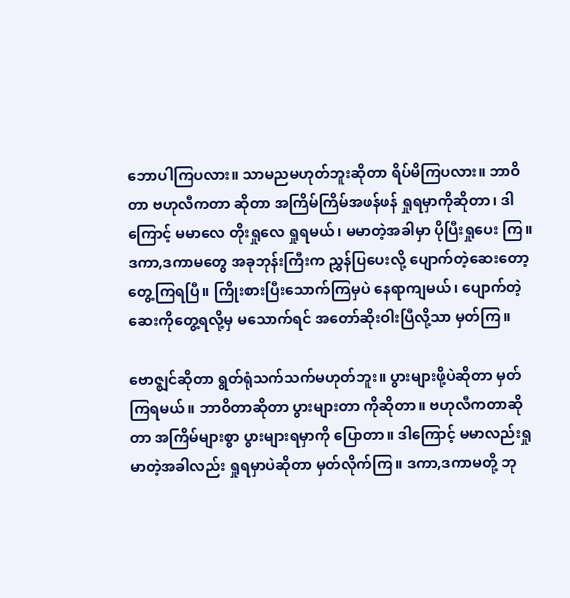ဘောပါကြပလား။ သာမညမဟုတ်ဘူးဆိုတာ ရိပ်မိကြပလား။ ဘာဝိတာ ဗဟုလီကတာ ဆိုတာ အကြိမ်ကြိမ်အဖန်ဖန် ရှုရမှာကိုဆိုတာ၊ ဒါကြောင့် မမာလေ တိုးရှုလေ ရှုရမယ်၊ မမာတဲ့အခါမှာ ပိုပြီးရှုပေး ကြ။ ဒကာ,ဒကာမတွေ အခုဘုန်းကြီးက ညွှန်ပြပေးလို့ ပျောက်တဲ့ဆေးတော့ တွေ့ကြရပြီ။ ကြိုးစားပြီးသောက်ကြမှပဲ နေရာကျမယ်၊ ပျောက်တဲ့ဆေးကိုတွေ့ရလို့မှ မသောက်ရင် အတော်ဆိုးဝါးပြီလို့သာ မှတ်ကြ။

ဗောဇ္ဈင်ဆိုတာ ရွတ်ရုံသက်သက်မဟုတ်ဘူး။ ပွားများဖို့ပဲဆိုတာ မှတ်ကြရမယ်။ ဘာဝိတာဆိုတာ ပွားများတာ ကိုဆိုတာ။ ဗဟုလီကတာဆိုတာ အကြိမ်များစွာ ပွားများရမှာကို ပြောတာ။ ဒါကြောင့် မမာလည်းရှု မာတဲ့အခါလည်း ရှုရမှာပဲဆိုတာ မှတ်လိုက်ကြ။ ဒကာ,ဒကာမတို့ ဘု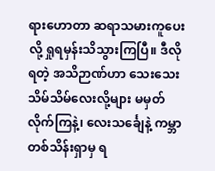ရားဟောတာ ဆရာသမားကူပေးလို့ ရှုရမှန်းသိသွားကြပြီ။ ဒီလို ရတဲ့ အသိဉာဏ်ဟာ သေးသေးသိမ်သိမ်လေးလို့များ မမှတ်လိုက်ကြနဲ့၊ လေးသင်္ချေနဲ့ ကမ္ဘာတစ်သိန်းရှာမှ ရ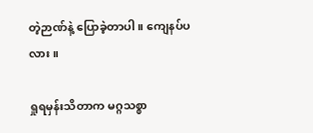တဲ့ဉာဏ်နဲ့ ပြောခဲ့တာပါ။ ကျေနပ်ပလား။

ရှုရမှန်းသိတာက မဂ္ဂသစ္စာ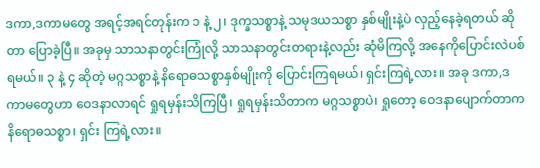ဒကာ,ဒကာမတွေ အရင့်အရင်တုန်းက ၁ နဲ့ ၂၊ ဒုက္ခသစ္စာနဲ့ သမုဒယသစ္စာ နှစ်မျိုးနဲ့ပဲ လှည့်နေခဲ့ရတယ် ဆိုတာ ပြောခဲ့ပြီ။ အခုမှ သာသနာတွင်းကြုံလို့ သာသနာတွင်းတရားနဲ့လည်း ဆုံမိကြလို့ အနေကိုပြောင်းလဲပစ်ရမယ်။ ၃ နဲ့ ၄ ဆိုတဲ့ မဂ္ဂသစ္စာနဲ့ နိရောဓသစ္စာနှစ်မျိုးကို ပြောင်းကြရမယ်၊ ရှင်းကြရဲ့လား။ အခု ဒကာ,ဒကာမတွေဟာ ဝေဒနာလာရင် ရှုရမှန်းသိကြပြီ၊ ရှုရမှန်းသိတာက မဂ္ဂသစ္စာပဲ၊ ရှုတော့ ဝေဒနာပျောက်တာက နိရောဓသစ္စာ၊ ရှင်း ကြရဲ့လား။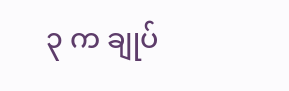၃ က ချုပ်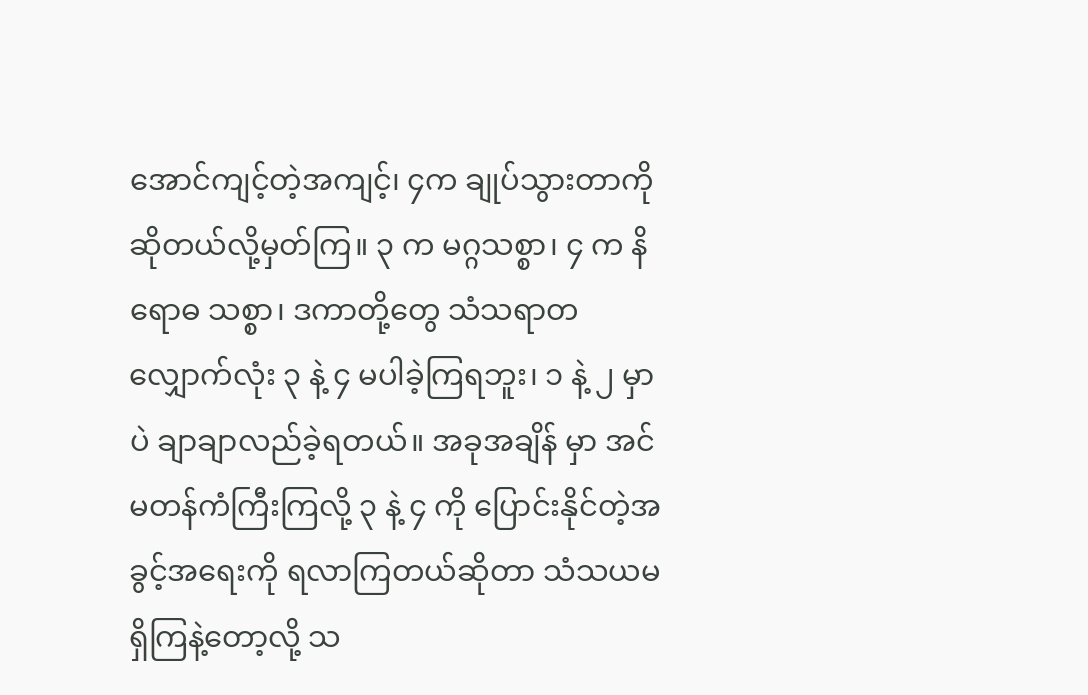အောင်ကျင့်တဲ့အကျင့်၊ ၄က ချုပ်သွားတာကို ဆိုတယ်လို့မှတ်ကြ။ ၃ က မဂ္ဂသစ္စာ၊ ၄ က နိရောဓ သစ္စာ၊ ဒကာတို့တွေ သံသရာတလျှောက်လုံး ၃ နဲ့ ၄ မပါခဲ့ကြရဘူး၊ ၁ နဲ့ ၂ မှာပဲ ချာချာလည်ခဲ့ရတယ်။ အခုအချိန် မှာ အင်မတန်ကံကြီးကြလို့ ၃ နဲ့ ၄ ကို ပြောင်းနိုင်တဲ့အခွင့်အရေးကို ရလာကြတယ်ဆိုတာ သံသယမရှိကြနဲ့တော့လို့ သ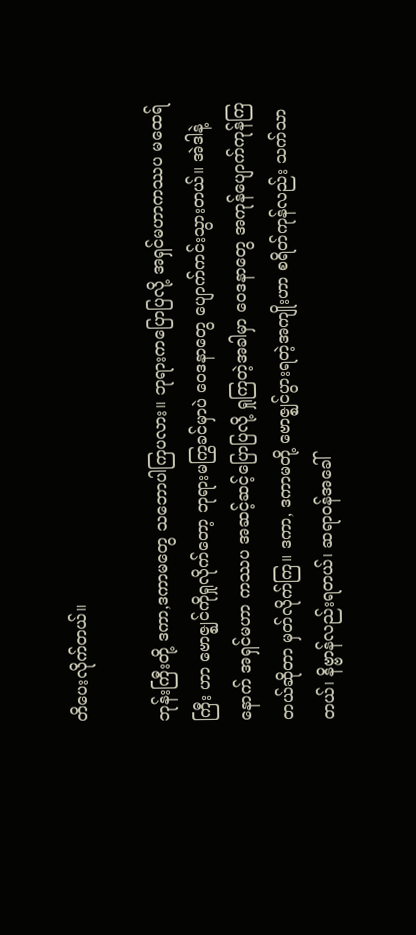တိပေးလိုက်တယ်။

ဘုန်းကြီးတို့ ဒကာ,ဒကာမတွေ သဘောပါကြပလား။ ဘုရားကပြောပြလို့ အရှင်မဟာကဿပ မထေရ်ကြီး ဟာ ဗောဇ္ဈင်ကိုရှုလိုက်တော့ ဘုရားမကြွခင်မှာပဲ ဝေဒနာတွေ ပျောက်ကင်းသွားတယ်။ အဲဒါနဲ့ နောက် အရှင်မဟာ ကဿပ အဆင့်ဆင့်ပြောပြလို့ ရှုကြတဲ့အခါမှာ ဝေဒနာတွေ အကုန်ပျောက်ကုန်ကြတယ်ဆိုတာ မှတ်လိုက်ကြ။ ဒကာ, ဒကာမတို့ ဗောဇ္ဈင်ပွားရတဲ့အကျိုးဟာ စရိတ်ကုန်လည်း သက်သာတယ်၊ နိဗ္ဗာန်လည်းရတယ်၊ ဆရာဝန်အခေါ်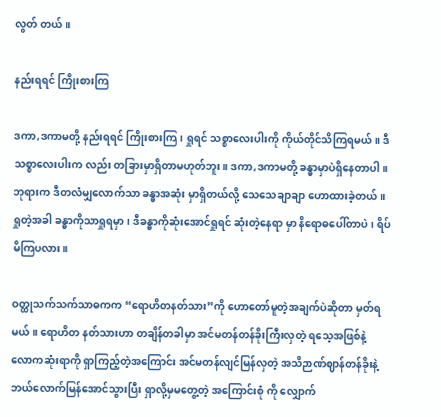လွတ် တယ်။

နည်းရရင် ကြိုးစားကြ

ဒကာ,ဒကာမတို့ နည်းရရင် ကြိုးစားကြ၊ ရှုရင် သစ္စာလေးပါးကို ကိုယ်တိုင်သိကြရမယ်။ ဒီသစ္စာလေးပါးက လည်း တခြားမှာရှိတာမဟုတ်ဘူး။ ဒကာ,ဒကာမတို့ ခန္ဓာမှာပဲရှိနေတာပါ။ ဘုရားက ဒီတလံမျှလောက်သာ ခန္ဓာအဆုံး မှာရှိတယ်လို့ သေသေချာချာ ဟောထားခဲ့တယ်။ ရှုတဲ့အခါ ခန္ဓာကိုသာရှုရမှာ၊ ဒီခန္ဓာကိုဆုံးအောင်ရှုရင် ဆုံးတဲ့နေရာ မှာ နိရောဓပေါ်တာပဲ၊ ရိပ်မိကြပလား။

ဝတ္ထုသက်သက်သာဓကက “ရောဟိတနတ်သား”ကို ဟောတော်မူတဲ့အချက်ပဲဆိုတာ မှတ်ရမယ်။ ရောဟိတ နတ်သားဟာ တချိန်တခါမှာ အင်မတန်တန်ခိုးကြီးလှတဲ့ ရသေ့အဖြစ်နဲ့ လောကဆုံးရာကို ရှာကြည့်တဲ့အကြောင်း အင်မတန်လျင်မြန်လှတဲ့ အသိဉာဏ်ဈာန်တန်ခိုးနဲ့ ဘယ်လောက်မြန်အောင်သွားပြီး ရှာလို့မှမတွေ့တဲ့ အကြောင်းစုံ ကို လျှောက်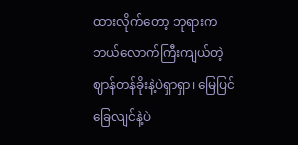ထားလိုက်တော့ ဘုရားက ဘယ်လောက်ကြီးကျယ်တဲ့ ဈာန်တန်ခိုးနဲ့ပဲရှာရှာ၊ မြေပြင်ခြေလျင်နဲ့ပဲ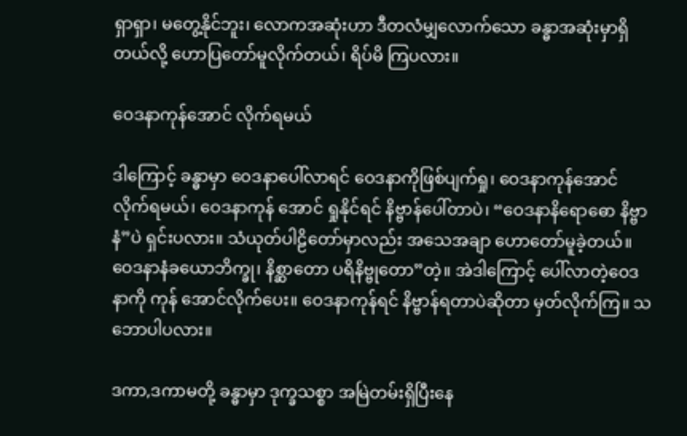ရှာရှာ၊ မတွေ့နိုင်ဘူး၊ လောကအဆုံးဟာ ဒီတလံမျှလောက်သော ခန္ဓာအဆုံးမှာရှိတယ်လို့ ဟောပြတော်မူလိုက်တယ်၊ ရိပ်မိ ကြပလား။

ဝေဒနာကုန်အောင် လိုက်ရမယ်

ဒါကြောင့် ခန္ဓာမှာ ဝေဒနာပေါ်လာရင် ဝေဒနာကိုဖြစ်ပျက်ရှု၊ ဝေဒနာကုန်အောင် လိုက်ရမယ်၊ ဝေဒနာကုန် အောင် ရှုနိုင်ရင် နိဗ္ဗာန်ပေါ်တာပဲ၊ “ဝေဒနာနိရောဓော နိဗ္ဗာနံ”ပဲ ရှင်းပလား။ သံယုတ်ပါဠိတော်မှာလည်း အသေအချာ ဟောတော်မူခဲ့တယ်။ ဝေဒနာနံခယောဘိက္ခု၊ နိစ္ဆာတော ပရိနိဗ္ဗုတော”တဲ့။ အဲဒါကြောင့် ပေါ်လာတဲ့ဝေဒနာကို ကုန် အောင်လိုက်ပေး။ ဝေဒနာကုန်ရင် နိဗ္ဗာန်ရတာပဲဆိုတာ မှတ်လိုက်ကြ။ သဘောပါပလား။

ဒကာ,ဒကာမတို့ ခန္ဓာမှာ ဒုက္ခသစ္စာ အမြဲတမ်းရှိပြီးနေ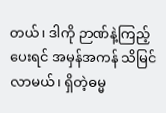တယ်၊ ဒါကို ဉာဏ်နဲ့ကြည့်ပေးရင် အမှန်အကန် သိမြင်လာမယ်၊ ရှိတဲ့ဓမ္မ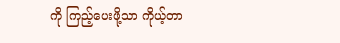ကို ကြည့်ပေးဖို့သာ ကိုယ့်တာ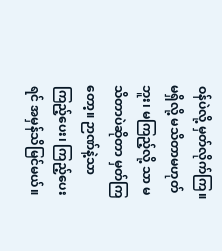ဝန်ပဲလို့ မှတ်လိုက်ကြ။ မရှိလို့ မသိတာမဟုတ်ဘူး၊ မကြည့်လို့ သာ မသိတာပဲဆိုတာ မှတ်ကြတော့။ ဉာဏ်နဲ့သာကြည့်ပေး၊ ကြည့်ပေးရင် အမှန်သိမြင်မယ်။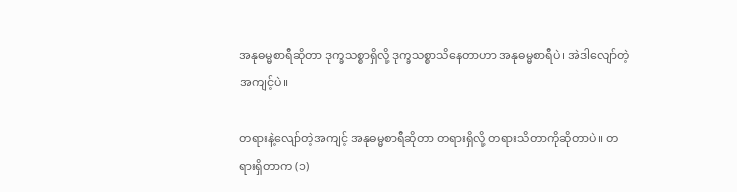အနုဓမ္မစာရီဆိုတာ ဒုက္ခသစ္စာရှိလို့ ဒုက္ခသစ္စာသိနေတာဟာ အနုဓမ္မစာရီပဲ၊ အဲဒါလျော်တဲ့အကျင့်ပဲ။

တရားနဲ့လျော်တဲ့အကျင့် အနုဓမ္မစာရီဆိုတာ တရားရှိလို့ တရားသိတာကိုဆိုတာပဲ။ တရားရှိတာက (၁)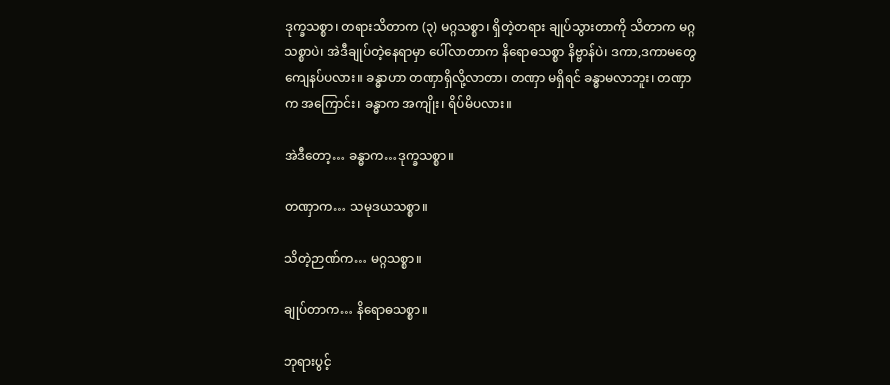ဒုက္ခသစ္စာ၊ တရားသိတာက (၃) မဂ္ဂသစ္စာ၊ ရှိတဲ့တရား ချုပ်သွားတာကို သိတာက မဂ္ဂသစ္စာပဲ၊ အဲဒီချုပ်တဲ့နေရာမှာ ပေါ်လာတာက နိရောဓသစ္စာ နိဗ္ဗာန်ပဲ၊ ဒကာ,ဒကာမတွေ ကျေနပ်ပလား။ ခန္ဓာဟာ တဏှာရှိလို့လာတာ၊ တဏှာ မရှိရင် ခန္ဓာမလာဘူး၊ တဏှာက အကြောင်း၊ ခန္ဓာက အကျိုး၊ ရိပ်မိပလား။

အဲဒီတော့… ခန္ဓာက…ဒုက္ခသစ္စာ။

တဏှာက… သမုဒယသစ္စာ။

သိတဲ့ဉာဏ်က… မဂ္ဂသစ္စာ။

ချုပ်တာက… နိရောဓသစ္စာ။

ဘုရားပွင့်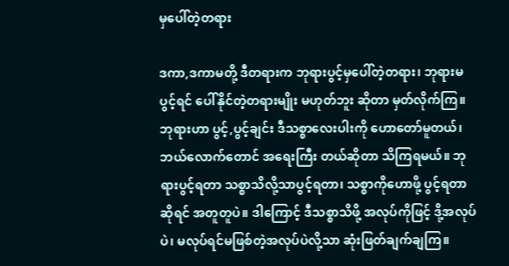မှပေါ်တဲ့တရား

ဒကာ,ဒကာမတို့ ဒီတရားက ဘုရားပွင့်မှပေါ်တဲ့တရား၊ ဘုရားမပွင့်ရင် ပေါ်နိုင်တဲ့တရားမျိုး မဟုတ်ဘူး ဆိုတာ မှတ်လိုက်ကြ။ ဘုရားဟာ ပွင့်,ပွင့်ချင်း ဒီသစ္စာလေးပါးကို ဟောတော်မူတယ်၊ ဘယ်လောက်တောင် အရေးကြီး တယ်ဆိုတာ သိကြရမယ်။ ဘုရားပွင့်ရတာ သစ္စာသိလို့သာပွင့်ရတာ၊ သစ္စာကိုဟောဖို့ ပွင့်ရတာဆိုရင် အတူတူပဲ။ ဒါကြောင့် ဒီသစ္စာသိဖို့ အလုပ်ကိုဖြင့် ဒို့အလုပ်ပဲ၊ မလုပ်ရင်မဖြစ်တဲ့အလုပ်ပဲလို့သာ ဆုံးဖြတ်ချက်ချကြ။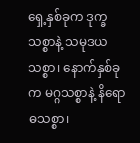ရှေ့နှစ်ခုက ဒုက္ခသစ္စာနဲ့ သမုဒယသစ္စာ၊ နောက်နှစ်ခုက မဂ္ဂသစ္စာနဲ့ နိရောဓသစ္စာ၊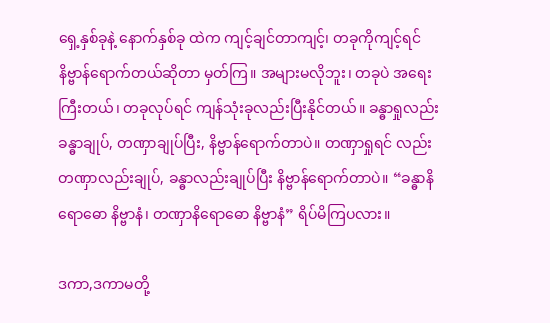ရှေ့နှစ်ခုနဲ့ နောက်နှစ်ခု ထဲက ကျင့်ချင်တာကျင့်၊ တခုကိုကျင့်ရင် နိဗ္ဗာန်ရောက်တယ်ဆိုတာ မှတ်ကြ။ အများမလိုဘူး၊ တခုပဲ အရေးကြီးတယ်၊ တခုလုပ်ရင် ကျန်သုံးခုလည်းပြီးနိုင်တယ်။ ခန္ဓာရှုလည်း ခန္ဓာချုပ်, တဏှာချုပ်ပြီး, နိဗ္ဗာန်ရောက်တာပဲ။ တဏှာရှုရင် လည်း တဏှာလည်းချုပ်, ခန္ဓာလည်းချုပ်ပြီး နိဗ္ဗာန်ရောက်တာပဲ။ “ခန္ဓာနိရောဓော နိဗ္ဗာနံ၊ တဏှာနိရောဓော နိဗ္ဗာနံ” ရိပ်မိကြပလား။

ဒကာ,ဒကာမတို့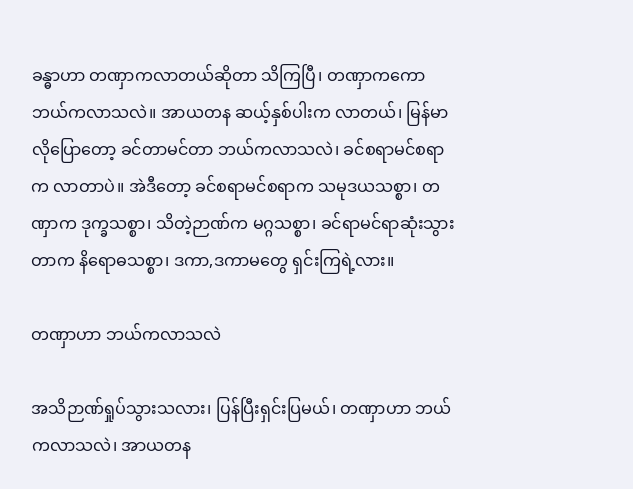ခန္ဓာဟာ တဏှာကလာတယ်ဆိုတာ သိကြပြီ၊ တဏှာကကော ဘယ်ကလာသလဲ။ အာယတန ဆယ့်နှစ်ပါးက လာတယ်၊ မြန်မာလိုပြောတော့ ခင်တာမင်တာ ဘယ်ကလာသလဲ၊ ခင်စရာမင်စရာက လာတာပဲ။ အဲဒီတော့ ခင်စရာမင်စရာက သမုဒယသစ္စာ၊ တဏှာက ဒုက္ခသစ္စာ၊ သိတဲ့ဉာဏ်က မဂ္ဂသစ္စာ၊ ခင်ရာမင်ရာဆုံးသွား တာက နိရောဓသစ္စာ၊ ဒကာ,ဒကာမတွေ ရှင်းကြရဲ့လား။

တဏှာဟာ ဘယ်ကလာသလဲ

အသိဉာဏ်ရှုပ်သွားသလား၊ ပြန်ပြီးရှင်းပြမယ်၊ တဏှာဟာ ဘယ်ကလာသလဲ၊ အာယတန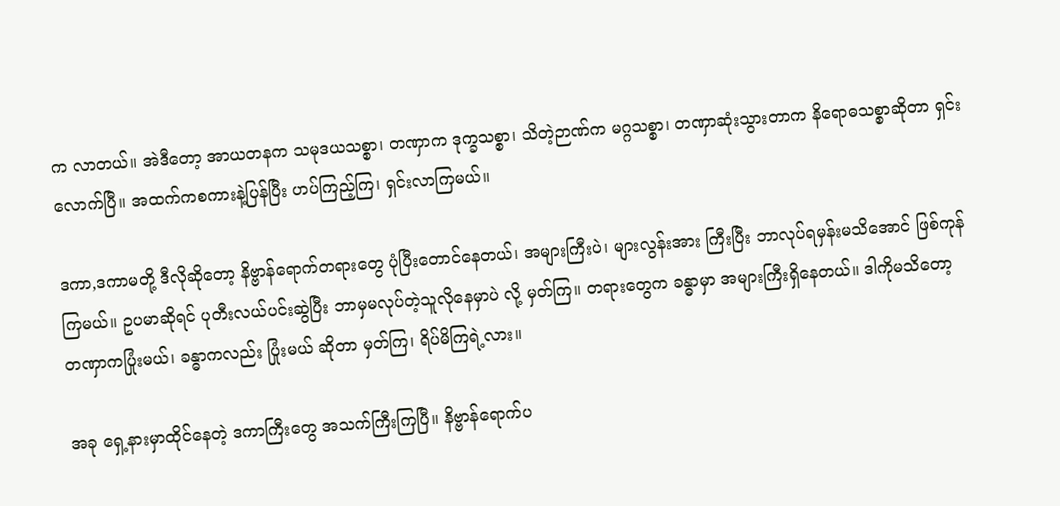က လာတယ်။ အဲဒီတော့ အာယတနက သမုဒယသစ္စာ၊ တဏှာက ဒုက္ခသစ္စာ၊ သိတဲ့ဉာဏ်က မဂ္ဂသစ္စာ၊ တဏှာဆုံးသွားတာက နိရောဓသစ္စာဆိုတာ ရှင်းလောက်ပြီ။ အထက်ကစကားနဲ့ပြန်ပြီး ဟပ်ကြည့်ကြ၊ ရှင်းလာကြမယ်။

ဒကာ,ဒကာမတို့ ဒီလိုဆိုတော့ နိဗ္ဗာန်ရောက်တရားတွေ ပုံပြီးတောင်နေတယ်၊ အများကြီးပဲ၊ များလွန်းအား ကြီးပြီး ဘာလုပ်ရမှန်းမသိအောင် ဖြစ်ကုန်ကြမယ်။ ဥပမာဆိုရင် ပုတီးလယ်ပင်းဆွဲပြီး ဘာမှမလုပ်တဲ့သူလိုနေမှာပဲ လို့ မှတ်ကြ။ တရားတွေက ခန္ဓာမှာ အများကြီးရှိနေတယ်။ ဒါကိုမသိတော့ တဏှာကပြုံးမယ်၊ ခန္ဓာကလည်း ပြုံးမယ် ဆိုတာ မှတ်ကြ၊ ရိပ်မိကြရဲ့လား။

အခု ရှေ့နားမှာထိုင်နေတဲ့ ဒကာကြီးတွေ အသက်ကြီးကြပြီ။ နိဗ္ဗာန်ရောက်ပ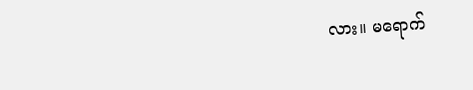လား။ မရောက်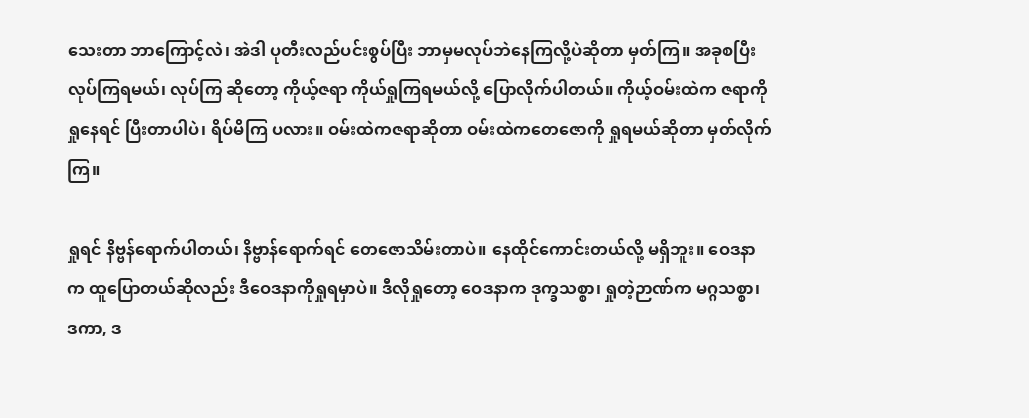သေးတာ ဘာကြောင့်လဲ၊ အဲဒါ ပုတီးလည်ပင်းစွပ်ပြီး ဘာမှမလုပ်ဘဲနေကြလို့ပဲဆိုတာ မှတ်ကြ။ အခုစပြီး လုပ်ကြရမယ်၊ လုပ်ကြ ဆိုတော့ ကိုယ့်ဇရာ ကိုယ်ရှုကြရမယ်လို့ ပြောလိုက်ပါတယ်။ ကိုယ့်ဝမ်းထဲက ဇရာကိုရှုနေရင် ပြီးတာပါပဲ၊ ရိပ်မိကြ ပလား။ ဝမ်းထဲကဇရာဆိုတာ ဝမ်းထဲကတေဇောကို ရှုရမယ်ဆိုတာ မှတ်လိုက်ကြ။

ရှုရင် နိဗ္ဗန်ရောက်ပါတယ်၊ နိဗ္ဗာန်ရောက်ရင် တေဇောသိမ်းတာပဲ။ နေထိုင်ကောင်းတယ်လို့ မရှိဘူး။ ဝေဒနာ က ထူပြောတယ်ဆိုလည်း ဒီဝေဒနာကိုရှုရမှာပဲ။ ဒီလိုရှုတော့ ဝေဒနာက ဒုက္ခသစ္စာ၊ ရှုတဲ့ဉာဏ်က မဂ္ဂသစ္စာ၊ ဒကာ, ဒ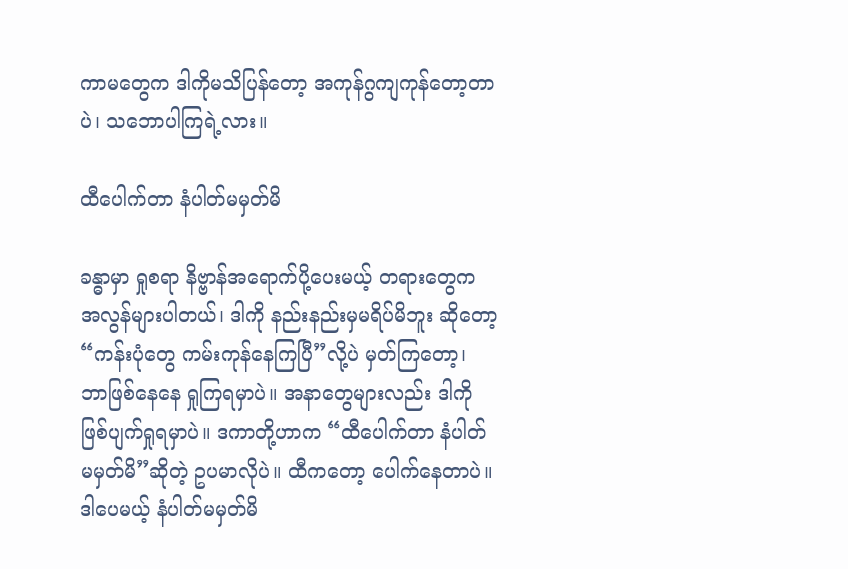ကာမတွေက ဒါကိုမသိပြန်တော့ အကုန်ဂွကျကုန်တော့တာပဲ၊ သဘောပါကြရဲ့လား။

ထီပေါက်တာ နံပါတ်မမှတ်မိ

ခန္ဓာမှာ ရှုစရာ နိဗ္ဗာန်အရောက်ပို့ပေးမယ့် တရားတွေက အလွန်များပါတယ်၊ ဒါကို နည်းနည်းမှမရိပ်မိဘူး ဆိုတော့ “ကန်းပုံတွေ ကမ်းကုန်နေကြပြီ”လို့ပဲ မှတ်ကြတော့၊ ဘာဖြစ်နေနေ ရှုကြရမှာပဲ။ အနာတွေများလည်း ဒါကို ဖြစ်ပျက်ရှုရမှာပဲ။ ဒကာတို့ဟာက “ထီပေါက်တာ နံပါတ်မမှတ်မိ”ဆိုတဲ့ ဥပမာလိုပဲ။ ထီကတော့ ပေါက်နေတာပဲ။ ဒါပေမယ့် နံပါတ်မမှတ်မိ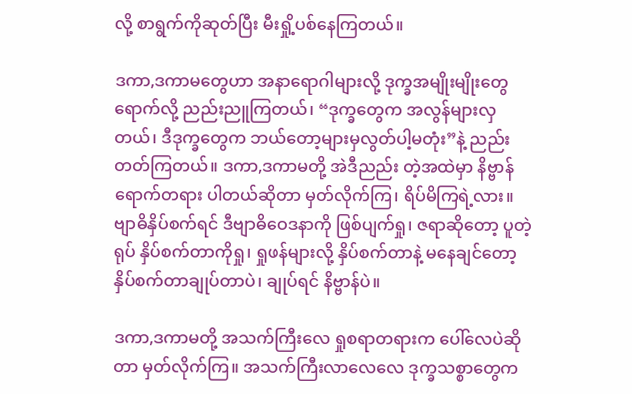လို့ စာရွက်ကိုဆုတ်ပြီး မီးရှို့ပစ်နေကြတယ်။

ဒကာ,ဒကာမတွေဟာ အနာရောဂါများလို့ ဒုက္ခအမျိုးမျိုးတွေရောက်လို့ ညည်းညူကြတယ်၊ “ဒုက္ခတွေက အလွန်များလှတယ်၊ ဒီဒုက္ခတွေက ဘယ်တော့များမှလွတ်ပါ့မတုံး”နဲ့ ညည်းတတ်ကြတယ်။ ဒကာ,ဒကာမတို့ အဲဒီညည်း တဲ့အထဲမှာ နိဗ္ဗာန်ရောက်တရား ပါတယ်ဆိုတာ မှတ်လိုက်ကြ၊ ရိပ်မိကြရဲ့လား။ ဗျာဓိနှိပ်စက်ရင် ဒီဗျာဓိဝေဒနာကို ဖြစ်ပျက်ရှု၊ ဇရာဆိုတော့ ပူတဲ့ရုပ် နှိပ်စက်တာကိုရှု၊ ရှုဖန်များလို့ နှိပ်စက်တာနဲ့ မနေချင်တော့ နှိပ်စက်တာချုပ်တာပဲ၊ ချုပ်ရင် နိဗ္ဗာန်ပဲ။

ဒကာ,ဒကာမတို့ အသက်ကြီးလေ ရှုစရာတရားက ပေါ်လေပဲဆိုတာ မှတ်လိုက်ကြ။ အသက်ကြီးလာလေလေ ဒုက္ခသစ္စာတွေက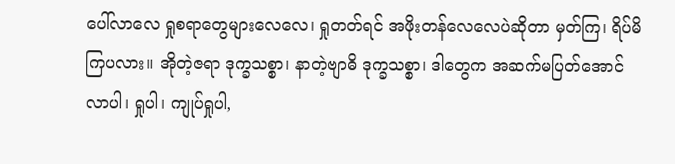ပေါ်လာလေ ရှုစရာတွေများလေလေ၊ ရှုတတ်ရင် အဖိုးတန်လေလေပဲဆိုတာ မှတ်ကြ၊ ရိပ်မိကြပလား။ အိုတဲ့ဇရာ ဒုက္ခသစ္စာ၊ နာတဲ့ဗျာဓိ ဒုက္ခသစ္စာ၊ ဒါတွေက အဆက်မပြတ်အောင်လာပါ၊ ရှုပါ၊ ကျုပ်ရှုပါ,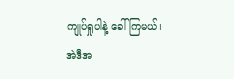ကျုပ်ရှုပါနဲ့ ခေါ်ကြမယ်၊ အဲဒီအ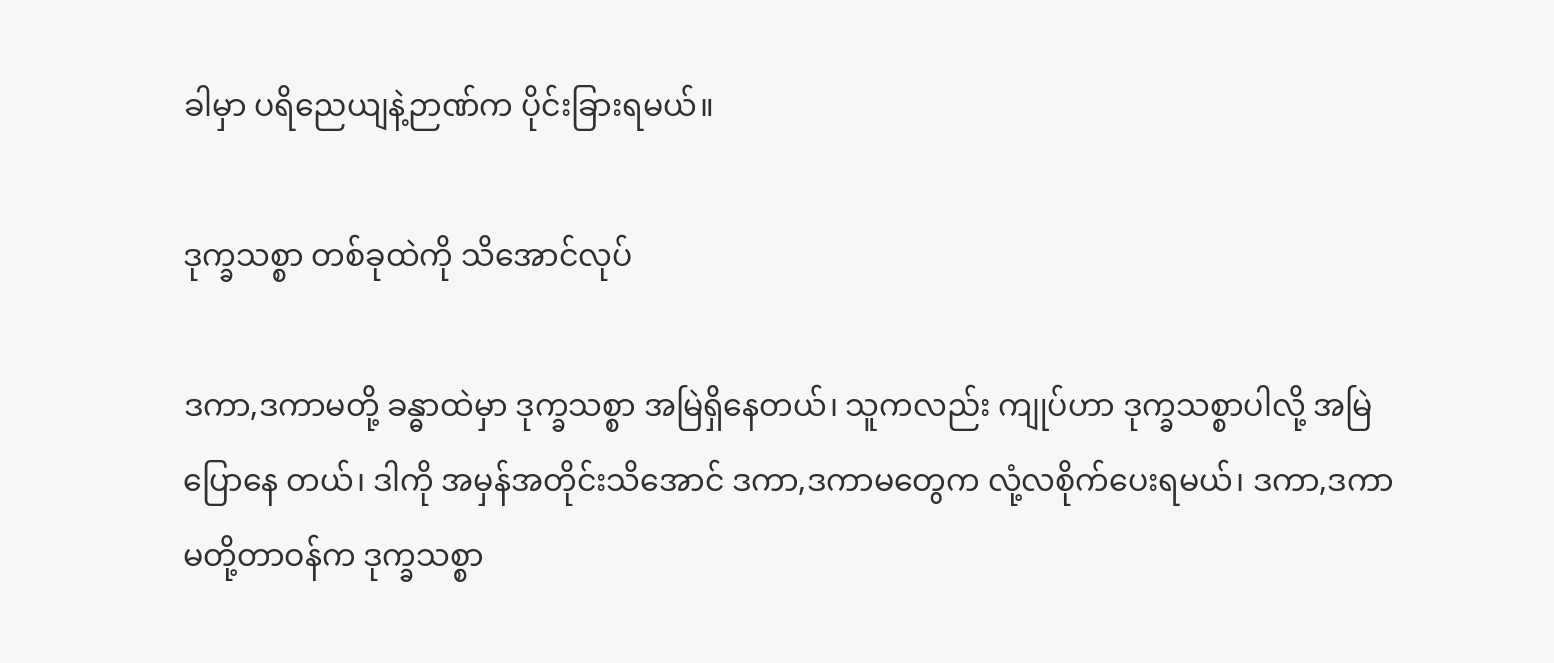ခါမှာ ပရိညေယျနဲ့ဉာဏ်က ပိုင်းခြားရမယ်။

ဒုက္ခသစ္စာ တစ်ခုထဲကို သိအောင်လုပ်

ဒကာ,ဒကာမတို့ ခန္ဓာထဲမှာ ဒုက္ခသစ္စာ အမြဲရှိနေတယ်၊ သူကလည်း ကျုပ်ဟာ ဒုက္ခသစ္စာပါလို့ အမြဲပြောနေ တယ်၊ ဒါကို အမှန်အတိုင်းသိအောင် ဒကာ,ဒကာမတွေက လုံ့လစိုက်ပေးရမယ်၊ ဒကာ,ဒကာမတို့တာဝန်က ဒုက္ခသစ္စာ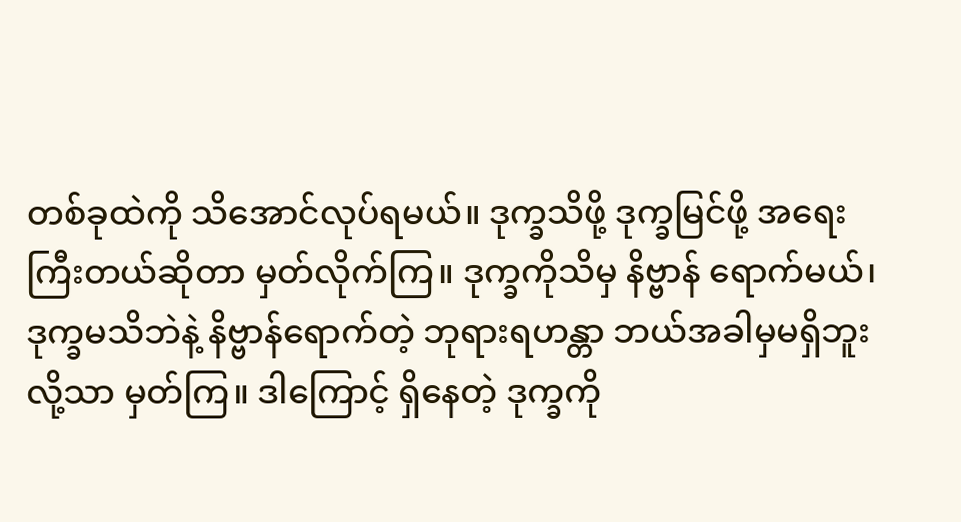တစ်ခုထဲကို သိအောင်လုပ်ရမယ်။ ဒုက္ခသိဖို့ ဒုက္ခမြင်ဖို့ အရေးကြီးတယ်ဆိုတာ မှတ်လိုက်ကြ။ ဒုက္ခကိုသိမှ နိဗ္ဗာန် ရောက်မယ်၊ ဒုက္ခမသိဘဲနဲ့ နိဗ္ဗာန်ရောက်တဲ့ ဘုရားရဟန္တာ ဘယ်အခါမှမရှိဘူးလို့သာ မှတ်ကြ။ ဒါကြောင့် ရှိနေတဲ့ ဒုက္ခကို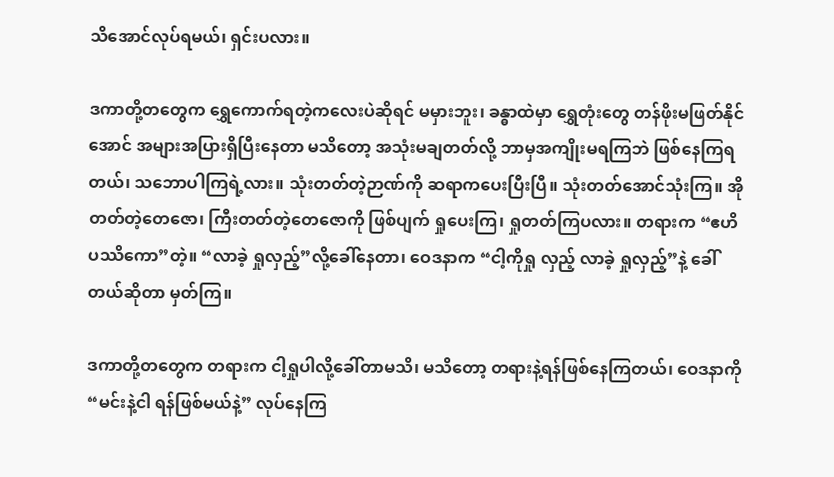သိအောင်လုပ်ရမယ်၊ ရှင်းပလား။

ဒကာတို့တတွေက ရွှေကောက်ရတဲ့ကလေးပဲဆိုရင် မမှားဘူး၊ ခန္ဓာထဲမှာ ရွှေတုံးတွေ တန်ဖိုးမဖြတ်နိုင်အောင် အများအပြားရှိပြီးနေတာ မသိတော့ အသုံးမချတတ်လို့ ဘာမှအကျိုးမရကြဘဲ ဖြစ်နေကြရတယ်၊ သဘောပါကြရဲ့လား။ သုံးတတ်တဲ့ဉာဏ်ကို ဆရာကပေးပြီးပြီ။ သုံးတတ်အောင်သုံးကြ။ အိုတတ်တဲ့တေဇော၊ ကြီးတတ်တဲ့တေဇောကို ဖြစ်ပျက် ရှုပေးကြ၊ ရှုတတ်ကြပလား။ တရားက “ဧဟိပဿိကော”တဲ့။ “လာခဲ့ ရှုလှည့်”လို့ခေါ်နေတာ၊ ဝေဒနာက “ငါ့ကိုရှု လှည့် လာခဲ့ ရှုလှည့်”နဲ့ ခေါ်တယ်ဆိုတာ မှတ်ကြ။

ဒကာတို့တတွေက တရားက ငါ့ရှုပါလို့ခေါ်တာမသိ၊ မသိတော့ တရားနဲ့ရန်ဖြစ်နေကြတယ်၊ ဝေဒနာကို “မင်းနဲ့ငါ ရန်ဖြစ်မယ်နဲ့” လုပ်နေကြ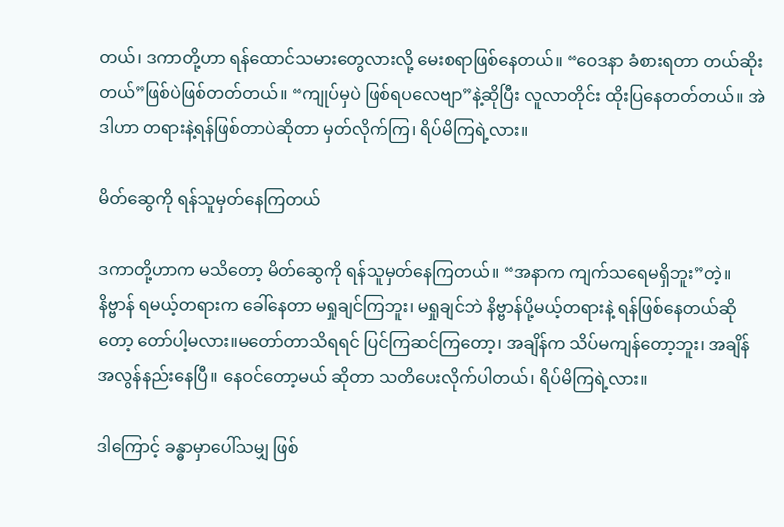တယ်၊ ဒကာတို့ဟာ ရန်ထောင်သမားတွေလားလို့ မေးစရာဖြစ်နေတယ်။ “ဝေဒနာ ခံစားရတာ တယ်ဆိုးတယ်”ဖြစ်ပဲဖြစ်တတ်တယ်။ “ကျုပ်မှပဲ ဖြစ်ရပလေဗျာ”နဲ့ဆိုပြီး လူလာတိုင်း ထိုးပြနေတတ်တယ်။ အဲဒါဟာ တရားနဲ့ရန်ဖြစ်တာပဲဆိုတာ မှတ်လိုက်ကြ၊ ရိပ်မိကြရဲ့လား။

မိတ်ဆွေကို ရန်သူမှတ်နေကြတယ်

ဒကာတို့ဟာက မသိတော့ မိတ်ဆွေကို ရန်သူမှတ်နေကြတယ်။ “အနာက ကျက်သရေမရှိဘူး”တဲ့။ နိဗ္ဗာန် ရမယ့်တရားက ခေါ်နေတာ မရှုချင်ကြဘူး၊ မရှုချင်ဘဲ နိဗ္ဗာန်ပို့မယ့်တရားနဲ့ ရန်ဖြစ်နေတယ်ဆိုတော့ တော်ပါ့မလား။မတော်တာသိရရင် ပြင်ကြဆင်ကြတော့၊ အချိန်က သိပ်မကျန်တော့ဘူး၊ အချိန်အလွန်နည်းနေပြီ။ နေဝင်တော့မယ် ဆိုတာ သတိပေးလိုက်ပါတယ်၊ ရိပ်မိကြရဲ့လား။

ဒါကြောင့် ခန္ဓာမှာပေါ်သမျှ ဖြစ်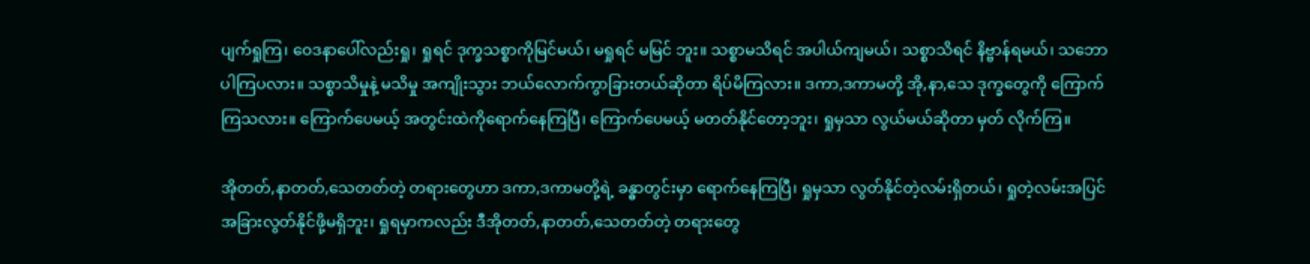ပျက်ရှုကြ၊ ဝေဒနာပေါ်လည်းရှု၊ ရှုရင် ဒုက္ခသစ္စာကိုမြင်မယ်၊ မရှုရင် မမြင် ဘူး။ သစ္စာမသိရင် အပါယ်ကျမယ်၊ သစ္စာသိရင် နိဗ္ဗာန်ရမယ်၊ သဘောပါကြပလား။ သစ္စာသိမှုနဲ့ မသိမှု အကျိုးသွား ဘယ်လောက်ကွာခြားတယ်ဆိုတာ ရိပ်မိကြလား။ ဒကာ,ဒကာမတို့ အို,နာ,သေ ဒုက္ခတွေကို ကြောက်ကြသလား။ ကြောက်ပေမယ့် အတွင်းထဲကိုရောက်နေကြပြီ၊ ကြောက်ပေမယ့် မတတ်နိုင်တော့ဘူး၊ ရှုမှသာ လွယ်မယ်ဆိုတာ မှတ် လိုက်ကြ။

အိုတတ်,နာတတ်,သေတတ်တဲ့ တရားတွေဟာ ဒကာ,ဒကာမတို့ရဲ့ ခန္ဓာတွင်းမှာ ရောက်နေကြပြီ၊ ရှုမှသာ လွတ်နိုင်တဲ့လမ်းရှိတယ်၊ ရှုတဲ့လမ်းအပြင် အခြားလွတ်နိုင်ဖို့မရှိဘူး၊ ရှုရမှာကလည်း ဒီအိုတတ်,နာတတ်,သေတတ်တဲ့ တရားတွေ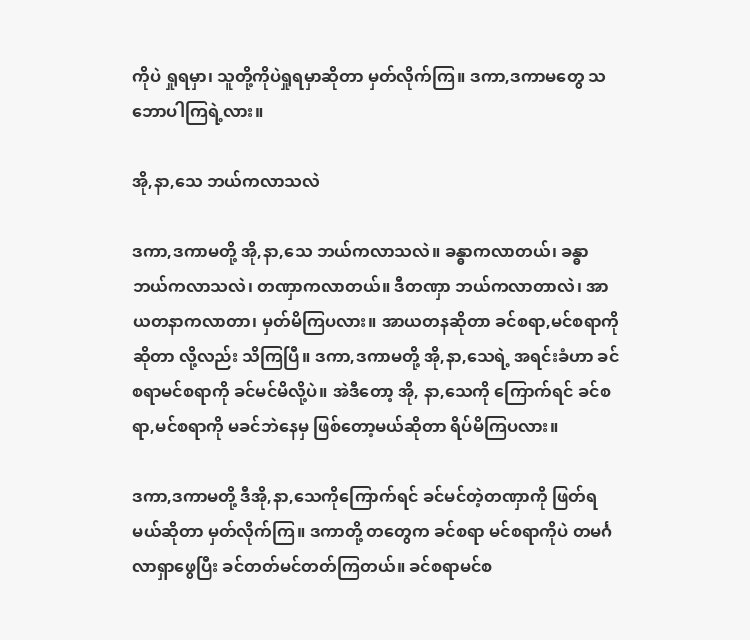ကိုပဲ ရှုရမှာ၊ သူတို့ကိုပဲရှုရမှာဆိုတာ မှတ်လိုက်ကြ။ ဒကာ,ဒကာမတွေ သဘောပါကြရဲ့လား။

အို,နာ,သေ ဘယ်ကလာသလဲ

ဒကာ,ဒကာမတို့ အို,နာ,သေ ဘယ်ကလာသလဲ။ ခန္ဓာကလာတယ်၊ ခန္ဓာ ဘယ်ကလာသလဲ၊ တဏှာကလာတယ်။ ဒီတဏှာ ဘယ်ကလာတာလဲ၊ အာယတနာကလာတာ၊ မှတ်မိကြပလား။ အာယတနဆိုတာ ခင်စရာ,မင်စရာကို ဆိုတာ လို့လည်း သိကြပြီ။ ဒကာ,ဒကာမတို့ အို,နာ,သေရဲ့ အရင်းခံဟာ ခင်စရာမင်စရာကို ခင်မင်မိလို့ပဲ။ အဲဒီတော့ အို, နာ,သေကို ကြောက်ရင် ခင်စရာ,မင်စရာကို မခင်ဘဲနေမှ ဖြစ်တော့မယ်ဆိုတာ ရိပ်မိကြပလား။

ဒကာ,ဒကာမတို့ ဒီအို,နာ,သေကိုကြောက်ရင် ခင်မင်တဲ့တဏှာကို ဖြတ်ရမယ်ဆိုတာ မှတ်လိုက်ကြ။ ဒကာတို့ တတွေက ခင်စရာ မင်စရာကိုပဲ တမင်္ဂလာရှာဖွေပြီး ခင်တတ်မင်တတ်ကြတယ်။ ခင်စရာမင်စ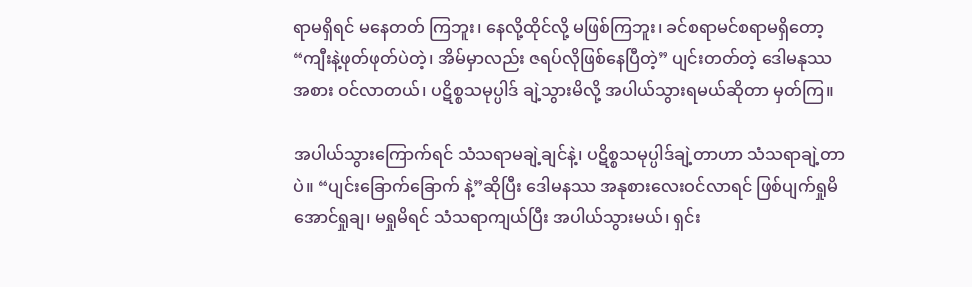ရာမရှိရင် မနေတတ် ကြဘူး၊ နေလို့ထိုင်လို့ မဖြစ်ကြဘူး၊ ခင်စရာမင်စရာမရှိတော့ “ကျီးနဲ့ဖုတ်ဖုတ်ပဲတဲ့၊ အိမ်မှာလည်း ဇရပ်လိုဖြစ်နေပြီတဲ့” ပျင်းတတ်တဲ့ ဒေါမနုဿအစား ဝင်လာတယ်၊ ပဋိစ္စသမုပ္ပါဒ် ချဲ့သွားမိလို့ အပါယ်သွားရမယ်ဆိုတာ မှတ်ကြ။

အပါယ်သွားကြောက်ရင် သံသရာမချဲ့ချင်နဲ့၊ ပဋိစ္စသမုပ္ပါဒ်ချဲ့တာဟာ သံသရာချဲ့တာပဲ။ “ပျင်းခြောက်ခြောက် နဲ့”ဆိုပြီး ဒေါမနဿ အနုစားလေးဝင်လာရင် ဖြစ်ပျက်ရှုမိအောင်ရှုချ၊ မရှုမိရင် သံသရာကျယ်ပြီး အပါယ်သွားမယ်၊ ရှင်း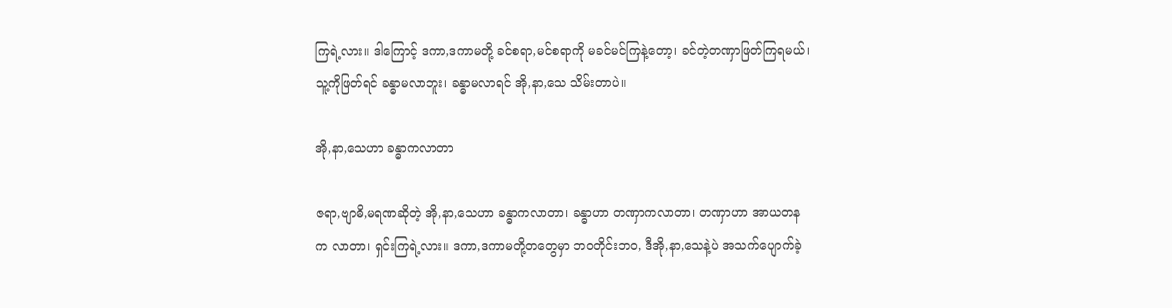ကြရဲ့လား။ ဒါကြောင့် ဒကာ,ဒကာမတို့ ခင်စရာ,မင်စရာကို မခင်မင်ကြနဲ့တော့၊ ခင်တဲ့တဏှာဖြတ်ကြရမယ်၊ သူ့ကိုဖြတ်ရင် ခန္ဓာမလာဘူး၊ ခန္ဓာမလာရင် အို,နာ,သေ သိမ်းတာပဲ။

အို,နာ,သေဟာ ခန္ဓာကလာတာ

ဇရာ,ဗျာဓိ,မရဏဆိုတဲ့ အို,နာ,သေဟာ ခန္ဓာကလာတာ၊ ခန္ဓာဟာ တဏှာကလာတာ၊ တဏှာဟာ အာယတန က လာတာ၊ ရှင်းကြရဲ့လား။ ဒကာ,ဒကာမတို့တတွေမှာ ဘဝတိုင်းဘဝ, ဒီအို,နာ,သေနဲ့ပဲ အသက်ပျောက်ခဲ့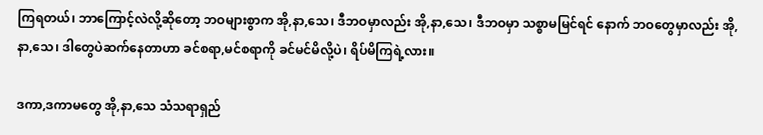ကြရတယ်၊ ဘာကြောင့်လဲလို့ဆိုတော့ ဘဝများစွာက အို,နာ,သေ၊ ဒီဘဝမှာလည်း အို,နာ,သေ၊ ဒီဘဝမှာ သစ္စာမမြင်ရင် နောက် ဘဝတွေမှာလည်း အို,နာ,သေ၊ ဒါတွေပဲဆက်နေတာဟာ ခင်စရာ,မင်စရာကို ခင်မင်မိလို့ပဲ၊ ရိပ်မိကြရဲ့လား။

ဒကာ,ဒကာမတွေ အို,နာ,သေ သံသရာရှည်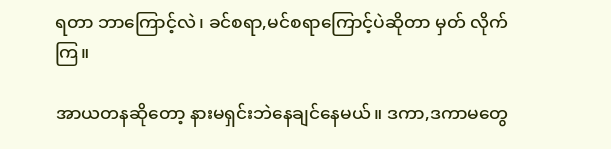ရတာ ဘာကြောင့်လဲ၊ ခင်စရာ,မင်စရာကြောင့်ပဲဆိုတာ မှတ် လိုက်ကြ။

အာယတနဆိုတော့ နားမရှင်းဘဲနေချင်နေမယ်။ ဒကာ,ဒကာမတွေ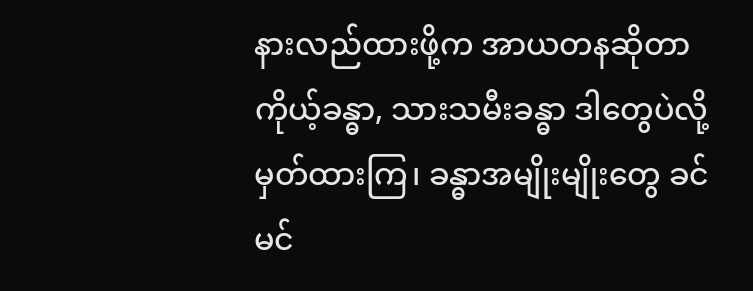နားလည်ထားဖို့က အာယတနဆိုတာ ကိုယ့်ခန္ဓာ, သားသမီးခန္ဓာ ဒါတွေပဲလို့မှတ်ထားကြ၊ ခန္ဓာအမျိုးမျိုးတွေ ခင်မင်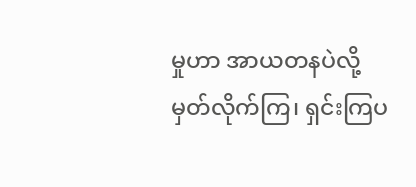မှုဟာ အာယတနပဲလို့ မှတ်လိုက်ကြ၊ ရှင်းကြပ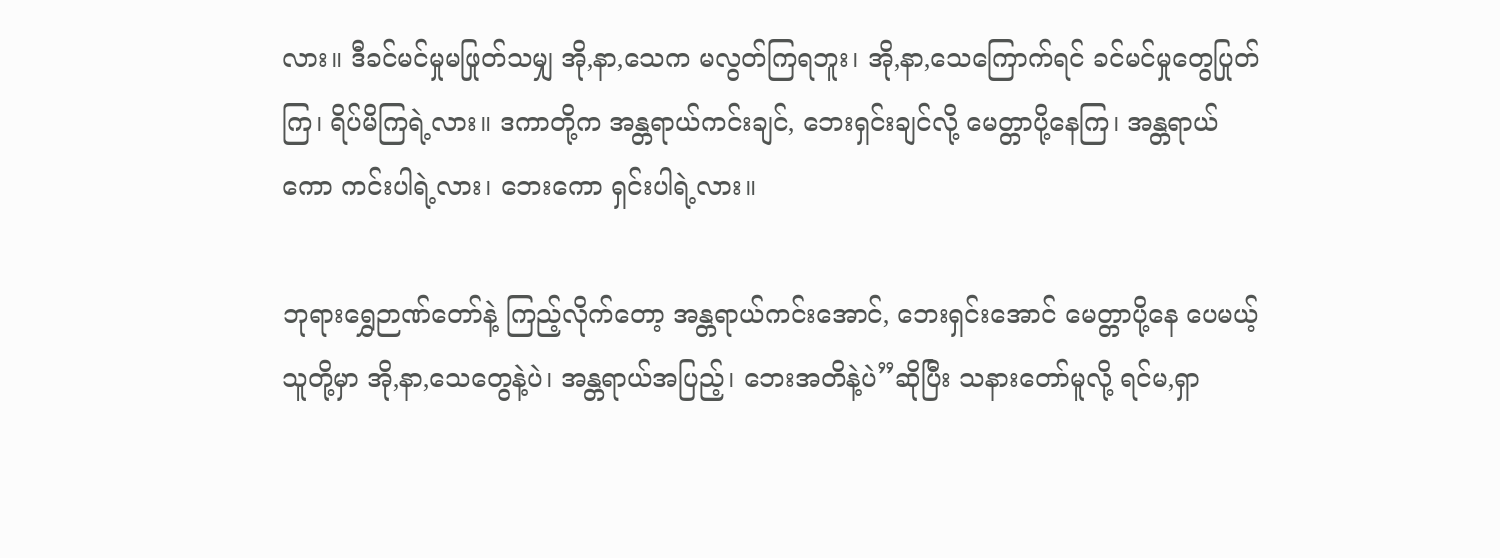လား။ ဒီခင်မင်မှုမဖြုတ်သမျှ အို,နာ,သေက မလွတ်ကြရဘူး၊ အို,နာ,သေကြောက်ရင် ခင်မင်မှုတွေပြုတ်ကြ၊ ရိပ်မိကြရဲ့လား။ ဒကာတို့က အန္တရာယ်ကင်းချင်, ဘေးရှင်းချင်လို့ မေတ္တာပို့နေကြ၊ အန္တရာယ်ကော ကင်းပါရဲ့လား၊ ဘေးကော ရှင်းပါရဲ့လား။

ဘုရားရွှေဉာဏ်တော်နဲ့ ကြည့်လိုက်တော့ အန္တရာယ်ကင်းအောင်, ဘေးရှင်းအောင် မေတ္တာပို့နေ ပေမယ့် သူတို့မှာ အို,နာ,သေတွေနဲ့ပဲ၊ အန္တရာယ်အပြည့်၊ ဘေးအတိနဲ့ပဲ”ဆိုပြီး သနားတော်မူလို့ ရင်မ,ရှာ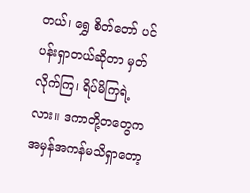တယ်၊ ရွှေ စိတ်တော် ပင်ပန်းရှာတယ်ဆိုတာ မှတ်လိုက်ကြ၊ ရိပ်မိကြရဲ့လား။ ဒကာတို့တတွေက အမှန်အကန်မသိရှာတော့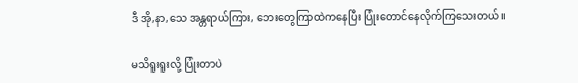ဒီ အို,နာ,သေ အန္တရာယ်ကြား, ဘေးတွေကြာထဲကနေပြီး ပြုံးတောင်နေလိုက်ကြသေးတယ်။

မသိရူးရူးလို့ ပြုံးတာပဲ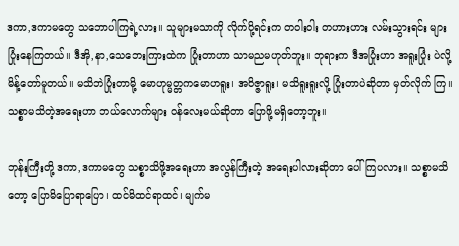ဒကာ,ဒကာမတွေ သဘောပါကြရဲ့လား။ သူများမသာကို လိုက်ပို့ရင်းက တဝါးဝါး တဟားဟား လမ်းသွားရင်း များ ပြုံးနေကြတယ်။ ဒီအို,နာ,သေဘေးကြားထဲက ပြုံးတာဟာ သာမညမဟုတ်ဘူး။ ဘုရားက ဒီအပြုံးဟာ အရူးပြုံး ပဲလို့ မိန့်တော်မူတယ်။ မသိဘဲပြုံးတာမို့ မောဟုမ္မတ္တကမောဟရူး၊ အဝိဇ္ဇာရူး၊ မသိရူးရူးလို့ ပြုံးတာပဲဆိုတာ မှတ်လိုက် ကြ။ သစ္စာမသိတဲ့အရေးဟာ ဘယ်လောက်များ ဝန်လေးမယ်ဆိုတာ ပြောဖို့မရှိတော့ဘူး။

ဘုန်းကြီးတို့ ဒကာ,ဒကာမတွေ သစ္စာသိဖို့အရေးဟာ အလွန်ကြီးတဲ့ အရေးပါလားဆိုတာ ပေါ်ကြပလား။ သစ္စာမသိတော့ ပြောမိပြောရာပြော၊ ထင်မိထင်ရာထင်၊ မျက်မ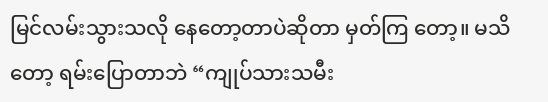မြင်လမ်းသွားသလို နေတော့တာပဲဆိုတာ မှတ်ကြ တော့။ မသိတော့ ရမ်းပြောတာဘဲ “ကျုပ်သားသမီး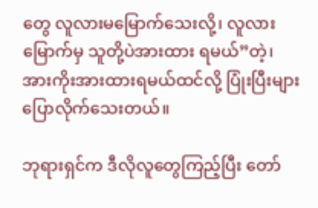တွေ လူလားမမြောက်သေးလို့၊ လူလားမြောက်မှ သူတို့ပဲအားထား ရမယ်”တဲ့၊ အားကိုးအားထားရမယ်ထင်လို့ ပြုံးပြီးများ ပြောလိုက်သေးတယ်။

ဘုရားရှင်က ဒီလိုလူတွေကြည့်ပြီး တော်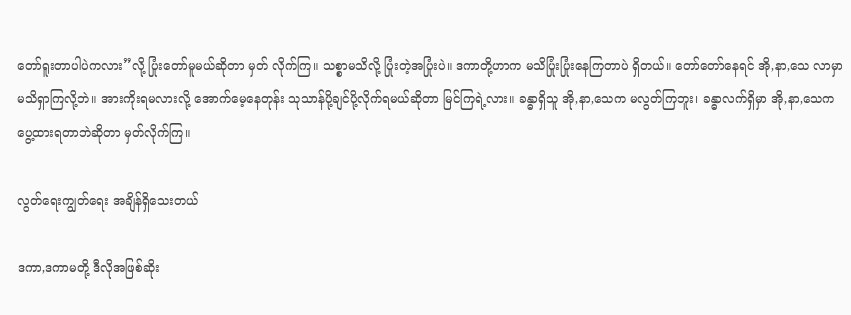တော်ရူးတာပါပဲကလား”လို့ ပြုံးတော်မူမယ်ဆိုတာ မှတ် လိုက်ကြ။ သစ္စာမသိလို့ ပြုံးတဲ့အပြုံးပဲ။ ဒကာတို့ဟာက မသိပြုံးပြုံးနေကြတာပဲ ရှိတယ်။ တော်တော်နေရင် အို,နာ,သေ လာမှာ မသိရှာကြလို့ဘဲ။ အားကိုးရမလားလို့ အောက်မေ့နေတုန်း သုသာန်ပို့ချင်ပို့လိုက်ရမယ်ဆိုတာ မြင်ကြရဲ့လား။ ခန္ဓာရှိသူ အို,နာ,သေက မလွတ်ကြဘူး၊ ခန္ဓာလက်ရှိမှာ အို,နာ,သေက ပွေ့ထားရတာဘဲဆိုတာ မှတ်လိုက်ကြ။

လွတ်ရေးကျွတ်ရေး အချိန်ရှိသေးတယ်

ဒကာ,ဒကာမတို့ ဒီလိုအဖြစ်ဆိုး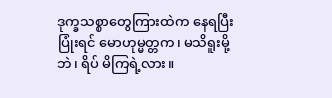ဒုက္ခသစ္စာတွေကြားထဲက နေရပြီးပြုံးရင် မောဟုမ္မတ္တက၊ မသိရူးမို့ဘဲ၊ ရိပ် မိကြရဲ့လား။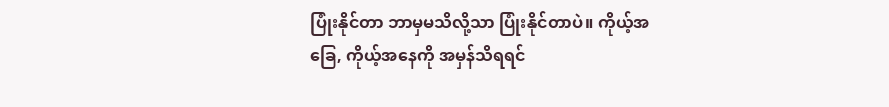ပြုံးနိုင်တာ ဘာမှမသိလို့သာ ပြုံးနိုင်တာပဲ။ ကိုယ့်အခြေ, ကိုယ့်အနေကို အမှန်သိရရင်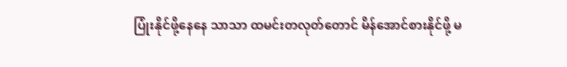ပြုံးနိုင်ဖို့နေနေ သာသာ ထမင်းတလုတ်တောင် မိန်အောင်စားနိုင်ဖို့ မ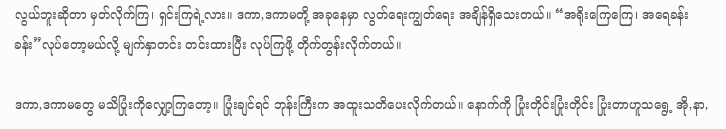လွယ်ဘူးဆိုတာ မှတ်လိုက်ကြ၊ ရှင်းကြရဲ့လား။ ဒကာ,ဒကာမတို့ အခုနေမှာ လွတ်ရေးကျွတ်ရေး အချိန်ရှိသေးတယ်။ “အရိုးကြေကြေ၊ အရေခန်းခန်း”လုပ်တော့မယ်လို့ မျက်နှာတင်း တင်းထားပြီး လုပ်ကြဖို့ တိုက်တွန်းလိုက်တယ်။

ဒကာ,ဒကာမတွေ မသိပြုံးကိုလျှော့ကြတော့။ ပြုံးချင်ရင် ဘုန်းကြီးက အထူးသတိပေးလိုက်တယ်။ နောက်ကို ပြုံးတိုင်းပြုံးတိုင်း ပြုံးတာဟူသရွေ့ အို,နာ,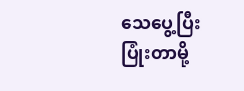သေပွေ့ပြီးပြုံးတာမို့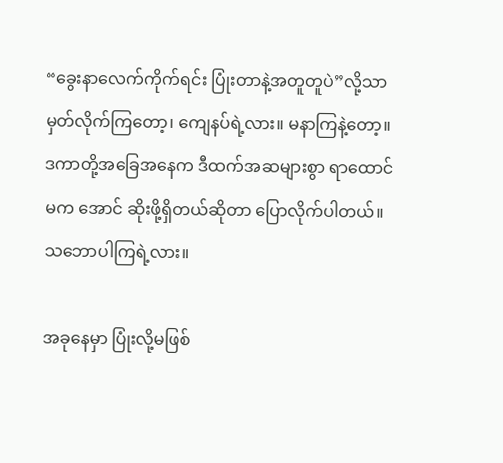“ခွေးနာလေက်ကိုက်ရင်း ပြုံးတာနဲ့အတူတူပဲ”လို့သာ မှတ်လိုက်ကြတော့၊ ကျေနပ်ရဲ့လား။ မနာကြနဲ့တော့။ ဒကာတို့အခြေအနေက ဒီထက်အဆများစွာ ရာထောင်မက အောင် ဆိုးဖို့ရှိတယ်ဆိုတာ ပြောလိုက်ပါတယ်။ သဘောပါကြရဲ့လား။

အခုနေမှာ ပြုံးလို့မဖြစ်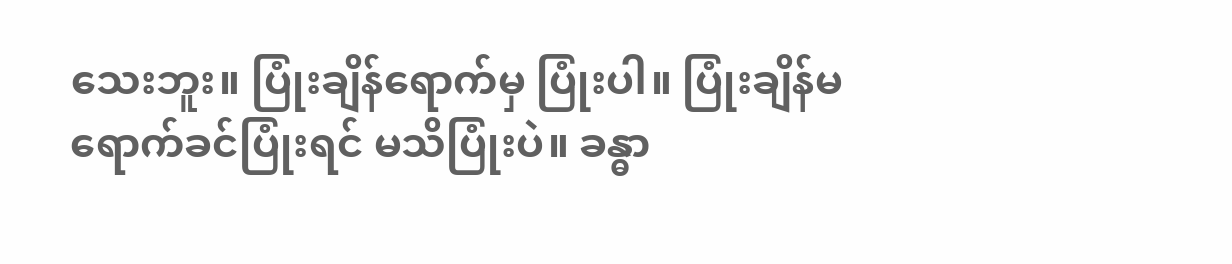သေးဘူး။ ပြုံးချိန်ရောက်မှ ပြုံးပါ။ ပြုံးချိန်မရောက်ခင်ပြုံးရင် မသိပြုံးပဲ။ ခန္ဓာ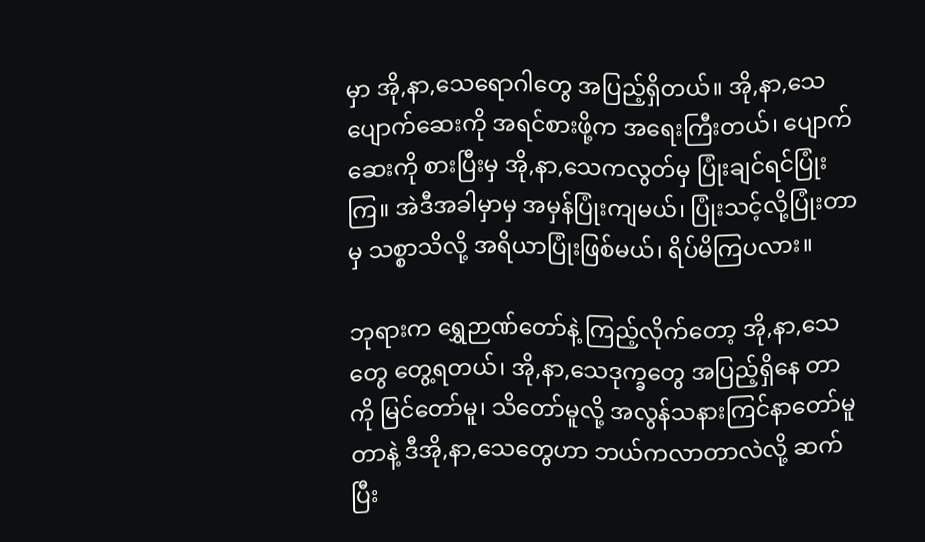မှာ အို,နာ,သေရောဂါတွေ အပြည့်ရှိတယ်။ အို,နာ,သေပျောက်ဆေးကို အရင်စားဖို့က အရေးကြီးတယ်၊ ပျောက်ဆေးကို စားပြီးမှ အို,နာ,သေကလွတ်မှ ပြုံးချင်ရင်ပြုံးကြ။ အဲဒီအခါမှာမှ အမှန်ပြုံးကျမယ်၊ ပြုံးသင့်လို့ပြုံးတာမှ သစ္စာသိလို့ အရိယာပြုံးဖြစ်မယ်၊ ရိပ်မိကြပလား။

ဘုရားက ရွှေဉာဏ်တော်နဲ့ ကြည့်လိုက်တော့ အို,နာ,သေတွေ တွေ့ရတယ်၊ အို,နာ,သေဒုက္ခတွေ အပြည့်ရှိနေ တာကို မြင်တော်မူ၊ သိတော်မူလို့ အလွန်သနားကြင်နာတော်မူတာနဲ့ ဒီအို,နာ,သေတွေဟာ ဘယ်ကလာတာလဲလို့ ဆက်ပြီး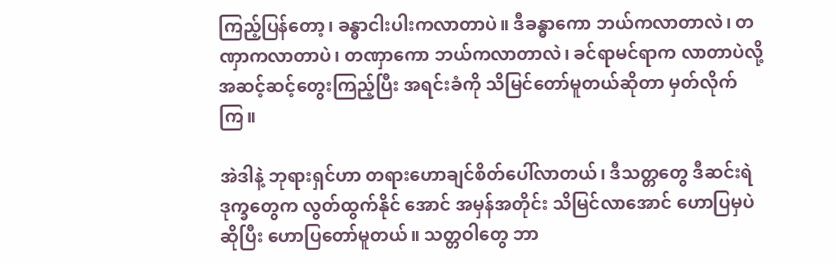ကြည့်ပြန်တော့၊ ခန္ဓာငါးပါးကလာတာပဲ။ ဒီခန္ဓာကော ဘယ်ကလာတာလဲ၊ တဏှာကလာတာပဲ၊ တဏှာကော ဘယ်ကလာတာလဲ၊ ခင်ရာမင်ရာက လာတာပဲလို့ အဆင့်ဆင့်တွေးကြည့်ပြီး အရင်းခံကို သိမြင်တော်မူတယ်ဆိုတာ မှတ်လိုက်ကြ။

အဲဒါနဲ့ ဘုရားရှင်ဟာ တရားဟောချင်စိတ်ပေါ်လာတယ်၊ ဒီသတ္တတွေ ဒီဆင်းရဲဒုက္ခတွေက လွတ်ထွက်နိုင် အောင် အမှန်အတိုင်း သိမြင်လာအောင် ဟောပြမှပဲဆိုပြီး ဟောပြတော်မူတယ်။ သတ္တဝါတွေ ဘာ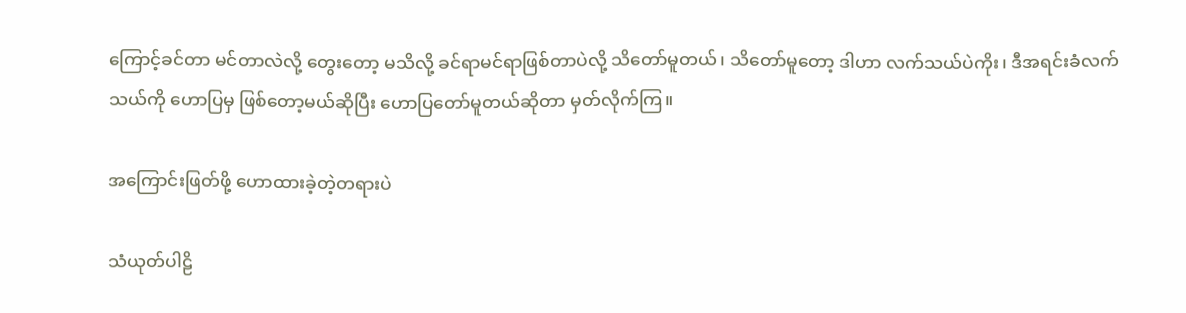ကြောင့်ခင်တာ မင်တာလဲလို့ တွေးတော့ မသိလို့ ခင်ရာမင်ရာဖြစ်တာပဲလို့ သိတော်မူတယ်၊ သိတော်မူတော့ ဒါဟာ လက်သယ်ပဲကိုး၊ ဒီအရင်းခံလက်သယ်ကို ဟောပြမှ ဖြစ်တော့မယ်ဆိုပြီး ဟောပြတော်မူတယ်ဆိုတာ မှတ်လိုက်ကြ။

အကြောင်းဖြတ်ဖို့ ဟောထားခဲ့တဲ့တရားပဲ

သံယုတ်ပါဠိ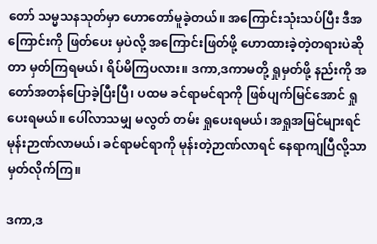တော် သမ္မသနသုတ်မှာ ဟောတော်မူခဲ့တယ်။ အကြောင်းသုံးသပ်ပြီး ဒီအကြောင်းကို ဖြတ်ပေး မှပဲလို့ အကြောင်းဖြတ်ဖို့ ဟောထားခဲ့တဲ့တရားပဲဆိုတာ မှတ်ကြရမယ်၊ ရိပ်မိကြပလား။ ဒကာ,ဒကာမတို့ ရှုမှတ်ဖို့ နည်းကို အတော်အတန်ပြောခဲ့ပြီးပြီ၊ ပထမ ခင်ရာမင်ရာကို ဖြစ်ပျက်မြင်အောင် ရှုပေးရမယ်။ ပေါ်လာသမျှ မလွတ် တမ်း ရှုပေးရမယ်၊ အရှုအမြင်များရင် မုန်းဉာဏ်လာမယ်၊ ခင်ရာမင်ရာကို မုန်းတဲ့ဉာဏ်လာရင် နေရာကျပြီလို့သာ မှတ်လိုက်ကြ။

ဒကာ,ဒ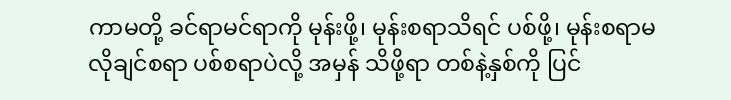ကာမတို့ ခင်ရာမင်ရာကို မုန်းဖို့၊ မုန်းစရာသိရင် ပစ်ဖို့၊ မုန်းစရာမလိုချင်စရာ ပစ်စရာပဲလို့ အမှန် သိဖို့ရာ တစ်နဲ့နှစ်ကို ပြင်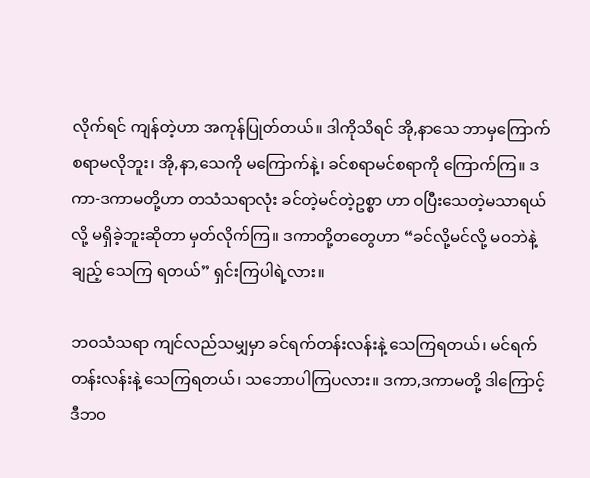လိုက်ရင် ကျန်တဲ့ဟာ အကုန်ပြုတ်တယ်။ ဒါကိုသိရင် အို,နာသေ ဘာမှကြောက်စရာမလိုဘူး၊ အို,နာ,သေကို မကြောက်နဲ့၊ ခင်စရာမင်စရာကို ကြောက်ကြ။ ဒကာ-ဒကာမတို့ဟာ တသံသရာလုံး ခင်တဲ့မင်တဲ့ဥစ္စာ ဟာ ဝပြီးသေတဲ့မသာရယ်လို့ မရှိခဲ့ဘူးဆိုတာ မှတ်လိုက်ကြ။ ဒကာတို့တတွေဟာ “ခင်လို့မင်လို့ မဝဘဲနဲ့ချည့် သေကြ ရတယ်” ရှင်းကြပါရဲ့လား။

ဘဝသံသရာ ကျင်လည်သမျှမှာ ခင်ရက်တန်းလန်းနဲ့ သေကြရတယ်၊ မင်ရက်တန်းလန်းနဲ့ သေကြရတယ်၊ သဘောပါကြပလား။ ဒကာ,ဒကာမတို့ ဒါကြောင့် ဒီဘဝ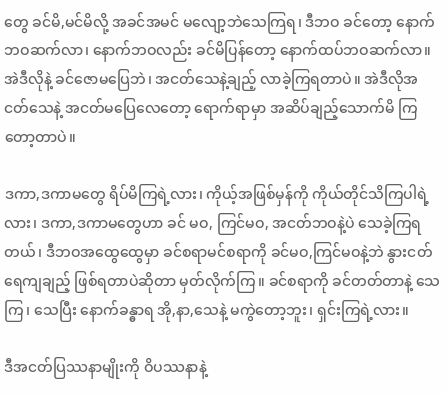တွေ ခင်မိ,မင်မိလို့ အခင်အမင် မလျော့ဘဲသေကြရ၊ ဒီဘဝ ခင်တော့ နောက်ဘဝဆက်လာ၊ နောက်ဘဝလည်း ခင်မိပြန်တော့ နောက်ထပ်ဘဝဆက်လာ။ အဲဒီလိုနဲ့ ခင်ဇောမပြေဘဲ၊ အငတ်သေနဲ့ချည့် လာခဲ့ကြရတာပဲ။ အဲဒီလိုအငတ်သေနဲ့ အငတ်မပြေလေတော့ ရောက်ရာမှာ အဆိပ်ချည့်သောက်မိ ကြတော့တာပဲ။

ဒကာ,ဒကာမတွေ ရိပ်မိကြရဲ့လား၊ ကိုယ့်အဖြစ်မှန်ကို ကိုယ်တိုင်သိကြပါရဲ့လား၊ ဒကာ,ဒကာမတွေဟာ ခင် မဝ, ကြင်မဝ, အငတ်ဘဝနဲ့ပဲ သေခဲ့ကြရတယ်၊ ဒီဘဝအထွေထွေမှာ ခင်စရာမင်စရာကို ခင်မဝ,ကြင်မဝနဲ့ဘဲ နွားငတ် ရေကျချည့် ဖြစ်ရတာပဲဆိုတာ မှတ်လိုက်ကြ။ ခင်စရာကို ခင်တတ်တာနဲ့ သေကြ၊ သေပြီး နောက်ခန္ဓာရ အို,နာ,သေနဲ့ မကွဲတော့ဘူး၊ ရှင်းကြရဲ့လား။

ဒီအငတ်ပြဿနာမျိုးကို ဝိပဿနာနဲ့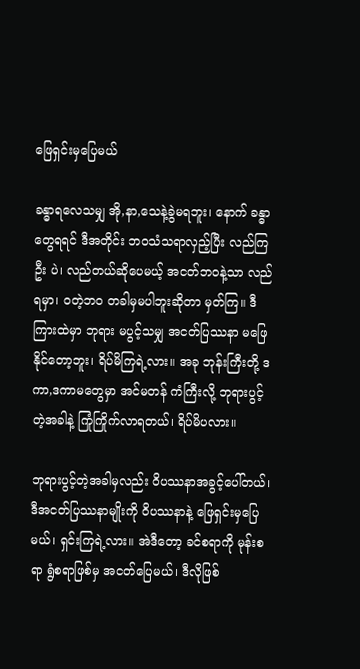ဖြေရှင်းမှပြေမယ်

ခန္ဓာရလေသမျှ အို,နာ,သေနဲ့ခွဲမရဘူး၊ နောက် ခန္ဓာတွေရရင် ဒီအတိုင်း ဘဝသံသရာလှည့်ပြီး လည်ကြဦး ပဲ၊ လည်တယ်ဆိုပေမယ့် အငတ်ဘဝနဲ့သာ လည်ရမှာ၊ ဝတဲ့ဘဝ တခါမှမပါဘူးဆိုတာ မှတ်ကြ။ ဒီကြားထဲမှာ ဘုရား မပွင့်သမျှ အငတ်ပြဿနာ မဖြေနိုင်တော့ဘူး၊ ရိပ်မိကြရဲ့လား။ အခု ဘုန်းကြီးတို့ ဒကာ,ဒကာမတွေမှာ အင်မတန် ကံကြီးလို့ ဘုရားပွင့်တဲ့အခါနဲ့ ကြုံကြိုက်လာရတယ်၊ ရိပ်မိပလား။

ဘုရားပွင့်တဲ့အခါမှလည်း ဝိပဿနာအခွင့်ပေါ်တယ်၊ ဒီအငတ်ပြဿနာမျိုးကို ဝိပဿနာနဲ့ ဖြေရှင်းမှပြေမယ်၊ ရှင်းကြရဲ့လား။ အဲဒီတော့ ခင်စရာကို မုန်းစရာ ရွံစရာဖြစ်မှ အငတ်ပြေမယ်၊ ဒီလိုဖြစ်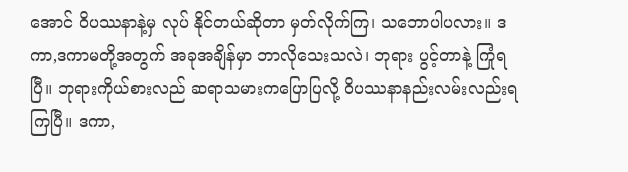အောင် ဝိပဿနာနဲ့မှ လုပ် နိုင်တယ်ဆိုတာ မှတ်လိုက်ကြ၊ သဘောပါပလား။ ဒကာ,ဒကာမတို့အတွက် အခုအချိန်မှာ ဘာလိုသေးသလဲ၊ ဘုရား ပွင့်တာနဲ့ ကြုံရပြီ။ ဘုရားကိုယ်စားလည် ဆရာသမားကပြောပြလို့ ဝိပဿနာနည်းလမ်းလည်းရကြပြီ။ ဒကာ,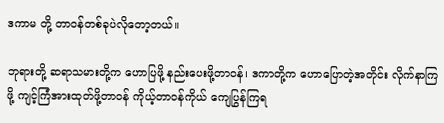ဒကာမ တို့ တာဝန်တစ်ခုပဲလိုတော့တယ်။

ဘုရားတို့ ဆရာသမားတို့က ဟောပြဖို့ နည်းပေးဖို့တာဝန်၊ ဒကာတို့က ဟောပြောတဲ့အတိုင်း လိုက်နာကြဖို့ ကျင့်ကြံအားထုတ်ဖို့တာဝန် ကိုယ့်တာဝန်ကိုယ် ကျေပြွန်ကြရ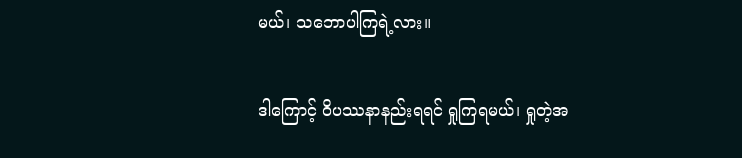မယ်၊ သဘောပါကြရဲ့လား။

ဒါကြောင့် ဝိပဿနာနည်းရရင် ရှုကြရမယ်၊ ရှုတဲ့အ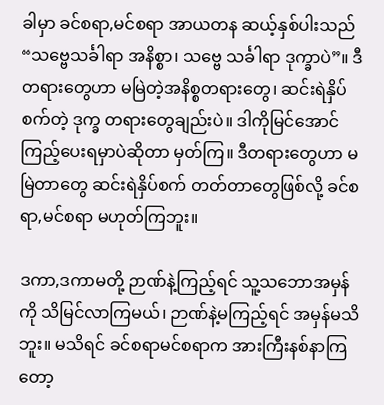ခါမှာ ခင်စရာ,မင်စရာ အာယတန ဆယ့်နှစ်ပါးသည် “သဗ္ဗေသင်္ခါရာ အနိစ္စာ၊ သဗ္ဗေ သင်္ခါရာ ဒုက္ခာပဲ”။ ဒီတရားတွေဟာ မမြဲတဲ့အနိစ္စတရားတွေ၊ ဆင်းရဲနှိပ်စက်တဲ့ ဒုက္ခ တရားတွေချည်းပဲ။ ဒါကိုမြင်အောင် ကြည့်ပေးရမှာပဲဆိုတာ မှတ်ကြ။ ဒီတရားတွေဟာ မမြဲတာတွေ ဆင်းရဲနှိပ်စက် တတ်တာတွေဖြစ်လို့ ခင်စရာ,မင်စရာ မဟုတ်ကြဘူး။

ဒကာ,ဒကာမတို့ ဉာဏ်နဲ့ကြည့်ရင် သူ့သဘောအမှန်ကို သိမြင်လာကြမယ်၊ ဉာဏ်နဲ့မကြည့်ရင် အမှန်မသိဘူး။ မသိရင် ခင်စရာမင်စရာက အားကြီးနစ်နာကြတော့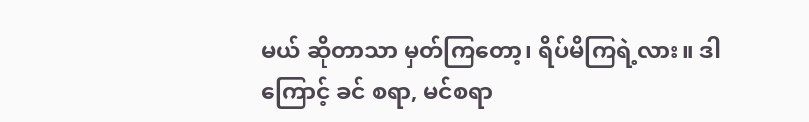မယ် ဆိုတာသာ မှတ်ကြတော့၊ ရိပ်မိကြရဲ့လား။ ဒါကြောင့် ခင် စရာ, မင်စရာ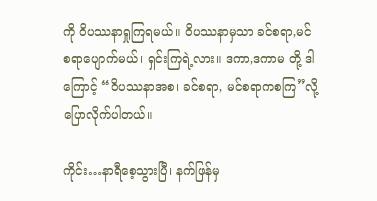ကို ဝိပဿနာရှုကြရမယ်။ ဝိပဿနာမှသာ ခင်စရာ,မင်စရာပျောက်မယ်၊ ရှင်းကြရဲ့လား။ ဒကာ,ဒကာမ တို့ ဒါကြောင့် “ဝိပဿနာအစ၊ ခင်စရာ, မင်စရာကစကြ”လို့ ပြောလိုက်ပါတယ်။

ကိုင်း…နာရီစေ့သွားပြီ၊ နက်ဖြန်မှ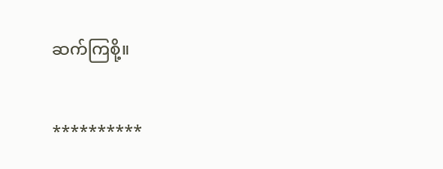ဆက်ကြစို့။

**********